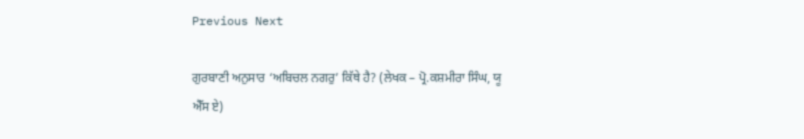Previous Next

ਗੁਰਬਾਣੀ ਅਨੁਸਾਰ ‘ਅਬਿਚਲ ਨਗਰੁ’ ਕਿੱਥੇ ਹੈ? (ਲੇਖਕ – ਪ੍ਰੋ.ਕਸ਼ਮੀਰਾ ਸਿੰਘ, ਯੂ ਐੱਸ ਏ)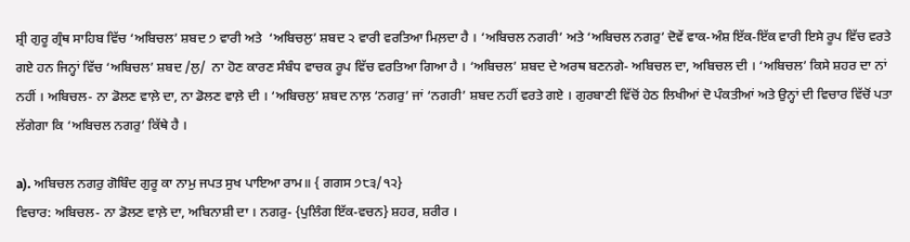ਸ਼੍ਰੀ ਗੁਰੂ ਗ੍ਰੰਥ ਸਾਹਿਬ ਵਿੱਚ ‘ਅਬਿਚਲ’ ਸ਼ਬਦ ੭ ਵਾਰੀ ਅਤੇ  ‘ਅਬਿਚਲੁ’ ਸ਼ਬਦ ੨ ਵਾਰੀ ਵਰਤਿਆ ਮਿਲ਼ਦਾ ਹੈ । ‘ਅਬਿਚਲ ਨਗਰੀ’ ਅਤੇ ‘ਅਬਿਚਲ ਨਗਰੁ’ ਦੋਵੇਂ ਵਾਕ-ਅੰਸ਼ ਇੱਕ-ਇੱਕ ਵਾਰੀ ਇਸੇ ਰੂਪ ਵਿੱਚ ਵਰਤੇ ਗਏ ਹਨ ਜਿਨ੍ਹਾਂ ਵਿੱਚ ‘ਅਬਿਚਲ’ ਸ਼ਬਦ /ਲੁ/  ਨਾ ਹੋਣ ਕਾਰਣ ਸੰਬੰਧ ਵਾਚਕ ਰੂਪ ਵਿੱਚ ਵਰਤਿਆ ਗਿਆ ਹੈ । ‘ਅਬਿਚਲ’ ਸ਼ਬਦ ਦੇ ਅਰਥ ਬਣਨਗੇ- ਅਬਿਚਲ ਦਾ, ਅਬਿਚਲ ਦੀ । ‘ਅਬਿਚਲ’ ਕਿਸੇ ਸ਼ਹਰ ਦਾ ਨਾਂ ਨਹੀਂ । ਅਬਿਚਲ- ਨਾ ਡੋਲਣ ਵਾਲ਼ੇ ਦਾ, ਨਾ ਡੋਲਣ ਵਾਲ਼ੇ ਦੀ । ‘ਅਬਿਚਲੁ’ ਸ਼ਬਦ ਨਾਲ਼ ‘ਨਗਰੁ’ ਜਾਂ ‘ਨਗਰੀ’ ਸ਼ਬਦ ਨਹੀਂ ਵਰਤੇ ਗਏ । ਗੁਰਬਾਣੀ ਵਿੱਚੋਂ ਹੇਠ ਲਿਖੀਆਂ ਦੋ ਪੰਕਤੀਆਂ ਅਤੇ ਉਨ੍ਹਾਂ ਦੀ ਵਿਚਾਰ ਵਿੱਚੋਂ ਪਤਾ ਲੱਗੇਗਾ ਕਿ ‘ਅਬਿਚਲ ਨਗਰੁ’ ਕਿੱਥੇ ਹੈ ।

a). ਅਬਿਚਲ ਨਗਰੁ ਗੋਬਿੰਦ ਗੁਰੂ ਕਾ ਨਾਮੁ ਜਪਤ ਸੁਖ ਪਾਇਆ ਰਾਮ॥ { ਗਗਸ ੭੮੩/੧੨}
ਵਿਚਾਰ: ਅਬਿਚਲ- ਨਾ ਡੋਲਣ ਵਾਲ਼ੇ ਦਾ, ਅਬਿਨਾਸ਼ੀ ਦਾ । ਨਗਰੁ- {ਪੁਲਿੰਗ ਇੱਕ-ਵਚਨ} ਸ਼ਹਰ, ਸ਼ਰੀਰ ।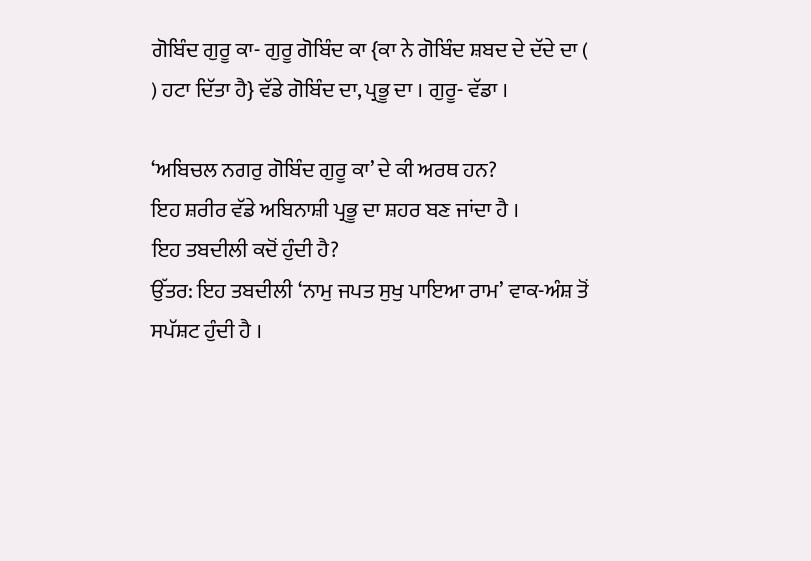ਗੋਬਿੰਦ ਗੁਰੂ ਕਾ- ਗੁਰੂ ਗੋਬਿੰਦ ਕਾ {ਕਾ ਨੇ ਗੋਬਿੰਦ ਸ਼ਬਦ ਦੇ ਦੱਦੇ ਦਾ (  ) ਹਟਾ ਦਿੱਤਾ ਹੈ} ਵੱਡੇ ਗੋਬਿੰਦ ਦਾ, ਪ੍ਰਭੂ ਦਾ । ਗੁਰੂ- ਵੱਡਾ ।

‘ਅਬਿਚਲ ਨਗਰੁ ਗੋਬਿੰਦ ਗੁਰੂ ਕਾ’ ਦੇ ਕੀ ਅਰਥ ਹਨ?
ਇਹ ਸ਼ਰੀਰ ਵੱਡੇ ਅਬਿਨਾਸ਼ੀ ਪ੍ਰਭੂ ਦਾ ਸ਼ਹਰ ਬਣ ਜਾਂਦਾ ਹੈ ।
ਇਹ ਤਬਦੀਲੀ ਕਦੋਂ ਹੁੰਦੀ ਹੈ?
ਉੱਤਰ: ਇਹ ਤਬਦੀਲੀ ‘ਨਾਮੁ ਜਪਤ ਸੁਖੁ ਪਾਇਆ ਰਾਮ’ ਵਾਕ-ਅੰਸ਼ ਤੋਂ ਸਪੱਸ਼ਟ ਹੁੰਦੀ ਹੈ ।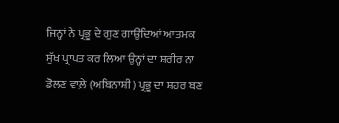ਜਿਨ੍ਹਾਂ ਨੇ ਪ੍ਰਭੂ ਦੇ ਗੁਣ ਗਾਉਂਦਿਆਂ ਆਤਮਕ ਸੁੱਖ ਪ੍ਰਾਪਤ ਕਰ ਲਿਆ ਉਨ੍ਹਾਂ ਦਾ ਸ਼ਰੀਰ ਨਾ ਡੋਲਣ ਵਾਲ਼ੇ (ਅਬਿਨਾਸ਼ੀ) ਪ੍ਰਭੂ ਦਾ ਸ਼ਹਰ ਬਣ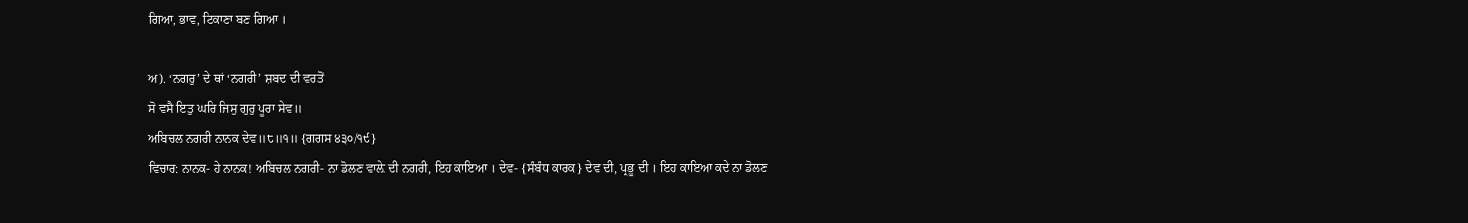ਗਿਆ, ਭਾਵ, ਟਿਕਾਣਾ ਬਣ ਗਿਆ ।

ਅ). ‘ਨਗਰੁ’ ਦੇ ਥਾਂ ‘ਨਗਰੀ’ ਸ਼ਬਦ ਦੀ ਵਰਤੋਂ
ਸੋ ਵਸੈ ਇਤੁ ਘਰਿ ਜਿਸੁ ਗੁਰੁ ਪੂਰਾ ਸੇਵ॥
ਅਬਿਚਲ ਨਗਰੀ ਨਾਨਕ ਦੇਵ॥੮॥੧॥ {ਗਗਸ ੪੩੦/੧੯}
ਵਿਚਾਰ: ਨਾਨਕ- ਹੇ ਨਾਨਕ! ਅਬਿਚਲ ਨਗਰੀ- ਨਾ ਡੋਲਣ ਵਾਲ਼ੇ ਦੀ ਨਗਰੀ, ਇਹ ਕਾਇਆ । ਦੇਵ- {ਸੰਬੰਧ ਕਾਰਕ} ਦੇਵ ਦੀ, ਪ੍ਰਭੂ ਦੀ । ਇਹ ਕਾਇਆ ਕਦੇ ਨਾ ਡੋਲਣ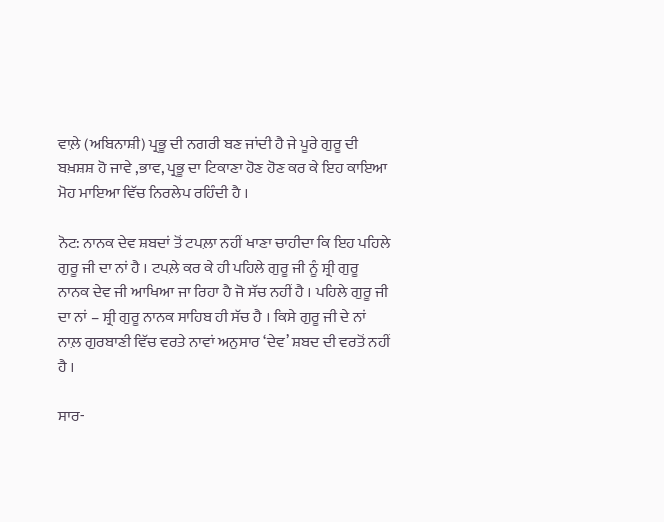ਵਾਲ਼ੇ (ਅਬਿਨਾਸ਼ੀ) ਪ੍ਰਭੂ ਦੀ ਨਗਰੀ ਬਣ ਜਾਂਦੀ ਹੈ ਜੇ ਪੂਰੇ ਗੁਰੂ ਦੀ ਬਖ਼ਸ਼ਸ਼ ਹੋ ਜਾਵੇ ,ਭਾਵ, ਪ੍ਰਭੂ ਦਾ ਟਿਕਾਣਾ ਹੋਣ ਹੋਣ ਕਰ ਕੇ ਇਹ ਕਾਇਆ ਮੋਹ ਮਾਇਆ ਵਿੱਚ ਨਿਰਲੇਪ ਰਹਿੰਦੀ ਹੈ ।

ਨੋਟ: ਨਾਨਕ ਦੇਵ ਸ਼ਬਦਾਂ ਤੋਂ ਟਪਲ਼ਾ ਨਹੀਂ ਖਾਣਾ ਚਾਹੀਦਾ ਕਿ ਇਹ ਪਹਿਲੇ ਗੁਰੂ ਜੀ ਦਾ ਨਾਂ ਹੈ । ਟਪਲ਼ੇ ਕਰ ਕੇ ਹੀ ਪਹਿਲੇ ਗੁਰੂ ਜੀ ਨੂੰ ਸ਼੍ਰੀ ਗੁਰੂ ਨਾਨਕ ਦੇਵ ਜੀ ਆਖਿਆ ਜਾ ਰਿਹਾ ਹੈ ਜੋ ਸੱਚ ਨਹੀਂ ਹੈ । ਪਹਿਲੇ ਗੁਰੂ ਜੀ ਦਾ ਨਾਂ – ਸ਼੍ਰੀ ਗੁਰੂ ਨਾਨਕ ਸਾਹਿਬ ਹੀ ਸੱਚ ਹੈ । ਕਿਸੇ ਗੁਰੂ ਜੀ ਦੇ ਨਾਂ ਨਾਲ਼ ਗੁਰਬਾਣੀ ਵਿੱਚ ਵਰਤੇ ਨਾਵਾਂ ਅਨੁਸਾਰ ‘ਦੇਵ’ ਸ਼ਬਦ ਦੀ ਵਰਤੋਂ ਨਹੀਂ ਹੈ ।

ਸਾਰ-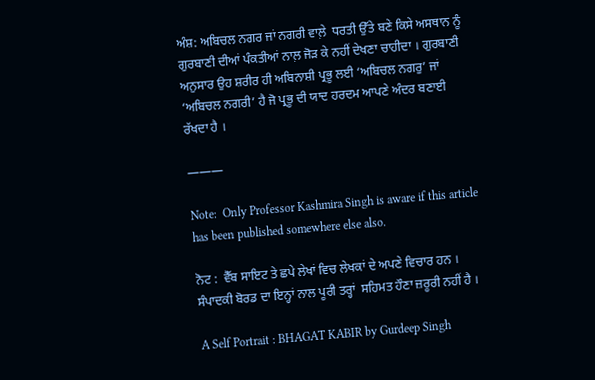ਅੰਸ਼: ਅਬਿਚਲ ਨਗਰ ਜਾਂ ਨਗਰੀ ਵਾਲ਼ੇ  ਧਰਤੀ ਉੱਤੇ ਬਣੇ ਕਿਸੇ ਅਸਥਾਨ ਨੂੰ ਗੁਰਬਾਣੀ ਦੀਆਂ ਪੰਕਤੀਆਂ ਨਾਲ਼ ਜੋੜ ਕੇ ਨਹੀਂ ਦੇਖਣਾ ਚਾਹੀਦਾ । ਗੁਰਬਾਣੀ ਅਨੁਸਾਰ ਉਹ ਸ਼ਰੀਰ ਹੀ ਅਬਿਨਾਸ਼ੀ ਪ੍ਰਭੂ ਲਈ ‘ਅਬਿਚਲ ਨਗਰੁ’ ਜਾਂ ‘ਅਬਿਚਲ ਨਗਰੀ’ ਹੈ ਜੋ ਪ੍ਰਭੂ ਦੀ ਯਾਦ ਹਰਦਮ ਆਪਣੇ ਅੰਦਰ ਬਣਾਈ ਰੱਖਦਾ ਹੈ ।

———

Note:  Only Professor Kashmira Singh is aware if this article has been published somewhere else also.

ਨੋਟ :  ਵੈੱਬ ਸਾਇਟ ਤੇ ਛਪੇ ਲੇਖਾਂ ਵਿਚ ਲੇਖਕਾਂ ਦੇ ਅਪਣੇ ਵਿਚਾਰ ਹਨ । ਸੰਪਾਦਕੀ ਬੋਰਡ ਦਾ ਇਨ੍ਹਾਂ ਨਾਲ ਪੂਰੀ ਤਰ੍ਹਾਂ  ਸਹਿਮਤ ਹੌਣਾ ਜ਼ਰੂਰੀ ਨਹੀਂ ਹੈ ।

A Self Portrait : BHAGAT KABIR by Gurdeep Singh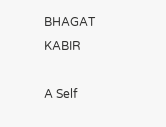BHAGAT KABIR

A Self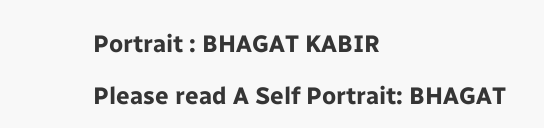Portrait : BHAGAT KABIR

Please read A Self Portrait: BHAGAT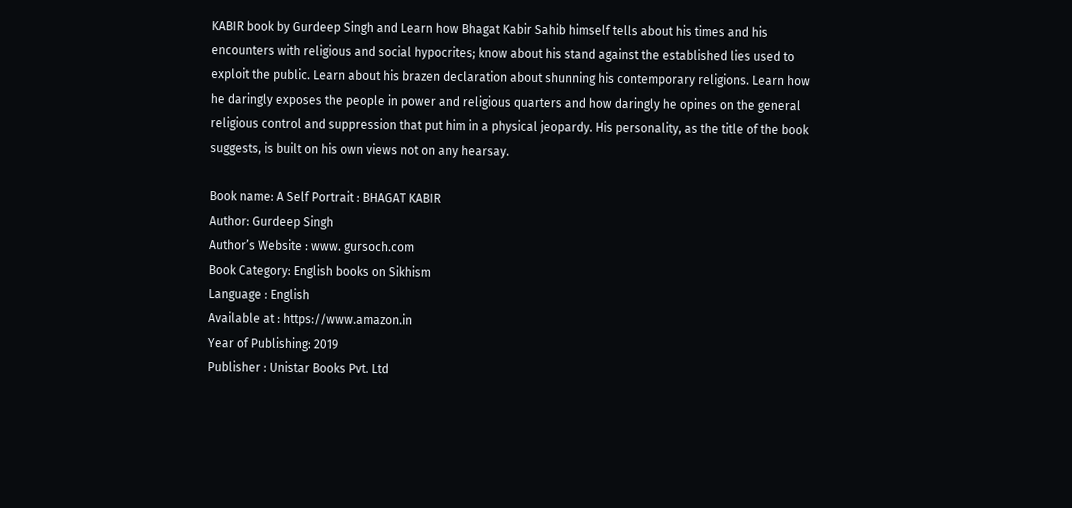KABIR book by Gurdeep Singh and Learn how Bhagat Kabir Sahib himself tells about his times and his encounters with religious and social hypocrites; know about his stand against the established lies used to exploit the public. Learn about his brazen declaration about shunning his contemporary religions. Learn how he daringly exposes the people in power and religious quarters and how daringly he opines on the general religious control and suppression that put him in a physical jeopardy. His personality, as the title of the book suggests, is built on his own views not on any hearsay.

Book name: A Self Portrait : BHAGAT KABIR
Author: Gurdeep Singh
Author’s Website : www. gursoch.com
Book Category: English books on Sikhism
Language : English
Available at : https://www.amazon.in
Year of Publishing: 2019
Publisher : Unistar Books Pvt. Ltd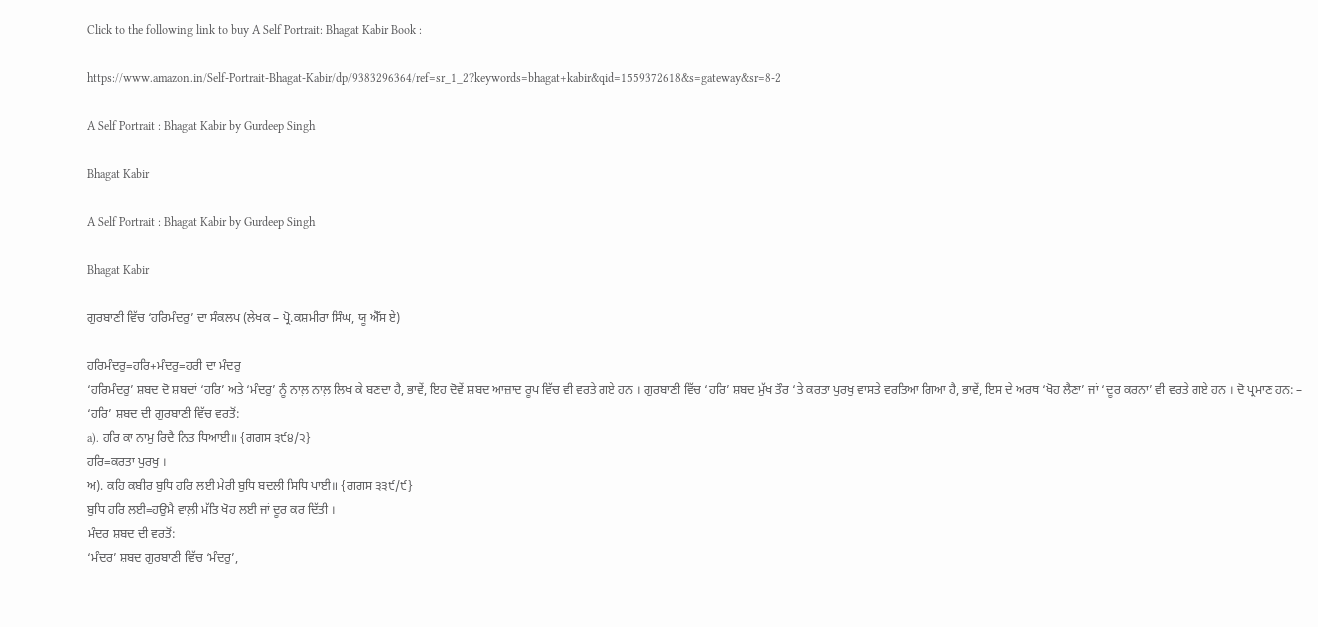Click to the following link to buy A Self Portrait: Bhagat Kabir Book :

https://www.amazon.in/Self-Portrait-Bhagat-Kabir/dp/9383296364/ref=sr_1_2?keywords=bhagat+kabir&qid=1559372618&s=gateway&sr=8-2

A Self Portrait : Bhagat Kabir by Gurdeep Singh

Bhagat Kabir

A Self Portrait : Bhagat Kabir by Gurdeep Singh

Bhagat Kabir

ਗੁਰਬਾਣੀ ਵਿੱਚ ‘ਹਰਿਮੰਦਰੁ’ ਦਾ ਸੰਕਲਪ (ਲੇਖਕ – ਪ੍ਰੋ.ਕਸ਼ਮੀਰਾ ਸਿੰਘ, ਯੂ ਐੱਸ ਏ)

ਹਰਿਮੰਦਰੁ=ਹਰਿ+ਮੰਦਰੁ=ਹਰੀ ਦਾ ਮੰਦਰੁ
‘ਹਰਿਮੰਦਰੁ’ ਸ਼ਬਦ ਦੋ ਸ਼ਬਦਾਂ ‘ਹਰਿ’ ਅਤੇ ‘ਮੰਦਰੁ’ ਨੂੰ ਨਾਲ਼ ਨਾਲ਼ ਲਿਖ ਕੇ ਬਣਦਾ ਹੈ, ਭਾਵੇਂ, ਇਹ ਦੋਵੇਂ ਸ਼ਬਦ ਆਜ਼ਾਦ ਰੂਪ ਵਿੱਚ ਵੀ ਵਰਤੇ ਗਏ ਹਨ । ਗੁਰਬਾਣੀ ਵਿੱਚ ‘ਹਰਿ’ ਸ਼ਬਦ ਮੁੱਖ ਤੌਰ ‘ਤੇ ਕਰਤਾ ਪੁਰਖੁ ਵਾਸਤੇ ਵਰਤਿਆ ਗਿਆ ਹੈ, ਭਾਵੇਂ, ਇਸ ਦੇ ਅਰਥ ‘ਖੋਹ ਲੈਣਾ’ ਜਾਂ ‘ਦੂਰ ਕਰਨਾ’ ਵੀ ਵਰਤੇ ਗਏ ਹਨ । ਦੋ ਪ੍ਰਮਾਣ ਹਨ: –
‘ਹਰਿ’ ਸ਼ਬਦ ਦੀ ਗੁਰਬਾਣੀ ਵਿੱਚ ਵਰਤੋਂ:
a). ਹਰਿ ਕਾ ਨਾਮੁ ਰਿਦੈ ਨਿਤ ਧਿਆਈ॥ {ਗਗਸ ੩੯੪/੨}
ਹਰਿ=ਕਰਤਾ ਪੁਰਖੁ ।
ਅ). ਕਹਿ ਕਬੀਰ ਬੁਧਿ ਹਰਿ ਲਈ ਮੇਰੀ ਬੁਧਿ ਬਦਲੀ ਸਿਧਿ ਪਾਈ॥ {ਗਗਸ ੩੩੯/੯}
ਬੁਧਿ ਹਰਿ ਲਈ=ਹਉਮੈ ਵਾਲ਼ੀ ਮੱਤਿ ਖੋਹ ਲਈ ਜਾਂ ਦੂਰ ਕਰ ਦਿੱਤੀ ।
ਮੰਦਰ ਸ਼ਬਦ ਦੀ ਵਰਤੋਂ:
‘ਮੰਦਰ’ ਸ਼ਬਦ ਗੁਰਬਾਣੀ ਵਿੱਚ ‘ਮੰਦਰੁ’,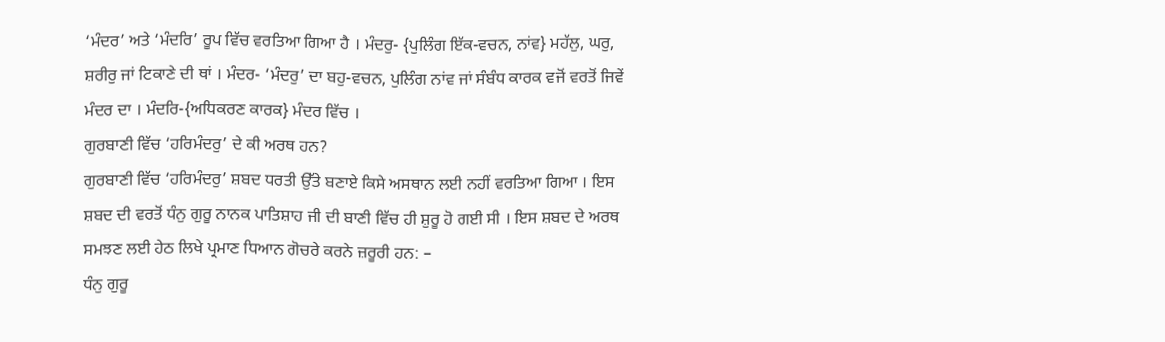‘ਮੰਦਰ’ ਅਤੇ ‘ਮੰਦਰਿ’ ਰੂਪ ਵਿੱਚ ਵਰਤਿਆ ਗਿਆ ਹੈ । ਮੰਦਰੁ- {ਪੁਲਿੰਗ ਇੱਕ-ਵਚਨ, ਨਾਂਵ} ਮਹੱਲੁ, ਘਰੁ, ਸ਼ਰੀਰੁ ਜਾਂ ਟਿਕਾਣੇ ਦੀ ਥਾਂ । ਮੰਦਰ- ‘ਮੰਦਰੁ’ ਦਾ ਬਹੁ-ਵਚਨ, ਪੁਲਿੰਗ ਨਾਂਵ ਜਾਂ ਸੰਬੰਧ ਕਾਰਕ ਵਜੋਂ ਵਰਤੋਂ ਜਿਵੇਂ ਮੰਦਰ ਦਾ । ਮੰਦਰਿ-{ਅਧਿਕਰਣ ਕਾਰਕ} ਮੰਦਰ ਵਿੱਚ ।
ਗੁਰਬਾਣੀ ਵਿੱਚ ‘ਹਰਿਮੰਦਰੁ’ ਦੇ ਕੀ ਅਰਥ ਹਨ?
ਗੁਰਬਾਣੀ ਵਿੱਚ ‘ਹਰਿਮੰਦਰੁ’ ਸ਼ਬਦ ਧਰਤੀ ਉੱਤੇ ਬਣਾਏ ਕਿਸੇ ਅਸਥਾਨ ਲਈ ਨਹੀਂ ਵਰਤਿਆ ਗਿਆ । ਇਸ ਸ਼ਬਦ ਦੀ ਵਰਤੋਂ ਧੰਨੁ ਗੁਰੂ ਨਾਨਕ ਪਾਤਿਸ਼ਾਹ ਜੀ ਦੀ ਬਾਣੀ ਵਿੱਚ ਹੀ ਸ਼ੁਰੂ ਹੋ ਗਈ ਸੀ । ਇਸ ਸ਼ਬਦ ਦੇ ਅਰਥ ਸਮਝਣ ਲਈ ਹੇਠ ਲਿਖੇ ਪ੍ਰਮਾਣ ਧਿਆਨ ਗੋਚਰੇ ਕਰਨੇ ਜ਼ਰੂਰੀ ਹਨ: –
ਧੰਨੁ ਗੁਰੂ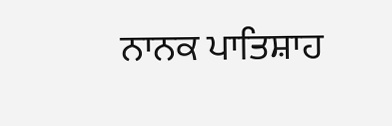ਨਾਨਕ ਪਾਤਿਸ਼ਾਹ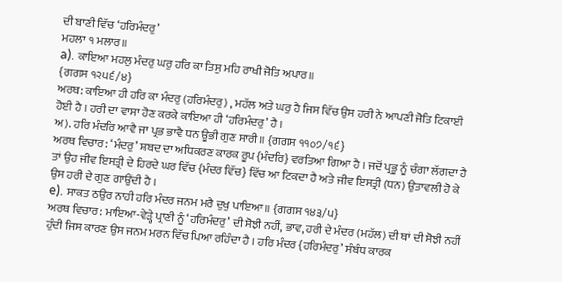ਦੀ ਬਾਣੀ ਵਿੱਚ ‘ਹਰਿਮੰਦਰੁ’
ਮਹਲਾ ੧ ਮਲਾਰ॥
a). ਕਾਇਆ ਮਹਲੁ ਮੰਦਰੁ ਘਰੁ ਹਰਿ ਕਾ ਤਿਸੁ ਮਹਿ ਰਾਖੀ ਜੋਤਿ ਅਪਾਰ॥
{ਗਗਸ ੧੨੫੬/੪}
ਅਰਥ: ਕਾਇਆ ਹੀ ਹਰਿ ਕਾ ਮੰਦਰੁ (ਹਰਿਮੰਦਰੁ) , ਮਹੱਲ ਅਤੇ ਘਰੁ ਹੈ ਜਿਸ ਵਿੱਚ ਉਸ ਹਰੀ ਨੇ ਆਪਣੀ ਜੋਤਿ ਟਿਕਾਈ ਹੋਈ ਹੈ । ਹਰੀ ਦਾ ਵਾਸਾ ਹੋਣ ਕਰਕੇ ਕਾਇਆ ਹੀ ‘ਹਰਿਮੰਦਰੁ’ ਹੈ ।
ਅ). ਹਰਿ ਮੰਦਰਿ ਆਵੈ ਜਾ ਪ੍ਰਭ ਭਾਵੈ ਧਨ ਊਭੀ ਗੁਣ ਸਾਰੀ॥ {ਗਗਸ ੧੧੦੭/੧੬}
ਅਰਥ ਵਿਚਾਰ: ‘ਮੰਦਰੁ’ ਸ਼ਬਦ ਦਾ ਅਧਿਕਰਣ ਕਾਰਕ ਰੂਪ {ਮੰਦਰਿ} ਵਰਤਿਆ ਗਿਆ ਹੈ । ਜਦੋਂ ਪ੍ਰਭੂ ਨੂੰ ਚੰਗਾ ਲੱਗਦਾ ਹੈ ਤਾਂ ਉਹ ਜੀਵ ਇਸਤ੍ਰੀ ਦੇ ਹਿਰਦੇ ਘਰ ਵਿੱਚ {ਮੰਦਰ ਵਿੱਚ} ਵਿੱਚ ਆ ਟਿਕਦਾ ਹੈ ਅਤੇ ਜੀਵ ਇਸਤ੍ਰੀ (ਧਨ) ਉਤਾਵਲੀ ਹੋ ਕੇ ਉਸ ਹਰੀ ਦੇ ਗੁਣ ਗਾਉਂਦੀ ਹੈ ।
e). ਸਾਕਤ ਠਉਰ ਨਾਹੀ ਹਰਿ ਮੰਦਰ ਜਨਮ ਮਰੈ ਦੁਖੁ ਪਾਇਆ॥ {ਗਗਸ ੧੪੩/੫}
ਅਰਥ ਵਿਚਾਰ: ਮਾਇਆ-ਵੇੜ੍ਹੇ ਪ੍ਰਾਣੀ ਨੂੰ ‘ਹਰਿਮੰਦਰੁ’ ਦੀ ਸੋਝੀ ਨਹੀਂ, ਭਾਵ, ਹਰੀ ਦੇ ਮੰਦਰ (ਮਹੱਲ) ਦੀ ਥਾਂ ਦੀ ਸੋਝੀ ਨਹੀਂ ਹੁੰਦੀ ਜਿਸ ਕਾਰਣ ਉਸ ਜਨਮ ਮਰਨ ਵਿੱਚ ਪਿਆ ਰਹਿੰਦਾ ਹੈ । ਹਰਿ ਮੰਦਰ {ਹਰਿਮੰਦਰੁ’ ਸੰਬੰਧ ਕਾਰਕ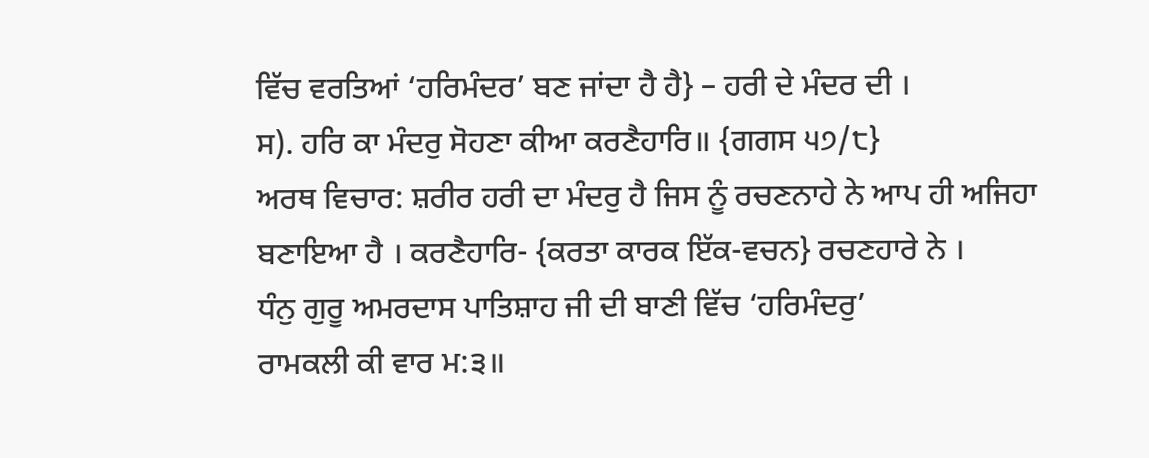ਵਿੱਚ ਵਰਤਿਆਂ ‘ਹਰਿਮੰਦਰ’ ਬਣ ਜਾਂਦਾ ਹੈ ਹੈ} – ਹਰੀ ਦੇ ਮੰਦਰ ਦੀ ।
ਸ). ਹਰਿ ਕਾ ਮੰਦਰੁ ਸੋਹਣਾ ਕੀਆ ਕਰਣੈਹਾਰਿ॥ {ਗਗਸ ੫੭/੮}
ਅਰਥ ਵਿਚਾਰ: ਸ਼ਰੀਰ ਹਰੀ ਦਾ ਮੰਦਰੁ ਹੈ ਜਿਸ ਨੂੰ ਰਚਣਨਾਹੇ ਨੇ ਆਪ ਹੀ ਅਜਿਹਾ ਬਣਾਇਆ ਹੈ । ਕਰਣੈਹਾਰਿ- {ਕਰਤਾ ਕਾਰਕ ਇੱਕ-ਵਚਨ} ਰਚਣਹਾਰੇ ਨੇ ।
ਧੰਨੁ ਗੁਰੂ ਅਮਰਦਾਸ ਪਾਤਿਸ਼ਾਹ ਜੀ ਦੀ ਬਾਣੀ ਵਿੱਚ ‘ਹਰਿਮੰਦਰੁ’
ਰਾਮਕਲੀ ਕੀ ਵਾਰ ਮ:੩॥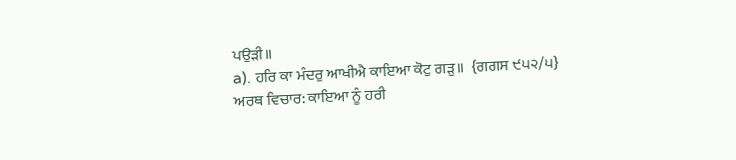ਪਉੜੀ॥
a). ਹਰਿ ਕਾ ਮੰਦਰੁ ਆਖੀਐ ਕਾਇਆ ਕੋਟੁ ਗੜੁ॥  {ਗਗਸ ੯੫੨/੫}
ਅਰਥ ਵਿਚਾਰ: ਕਾਇਆ ਨੂੰ ਹਰੀ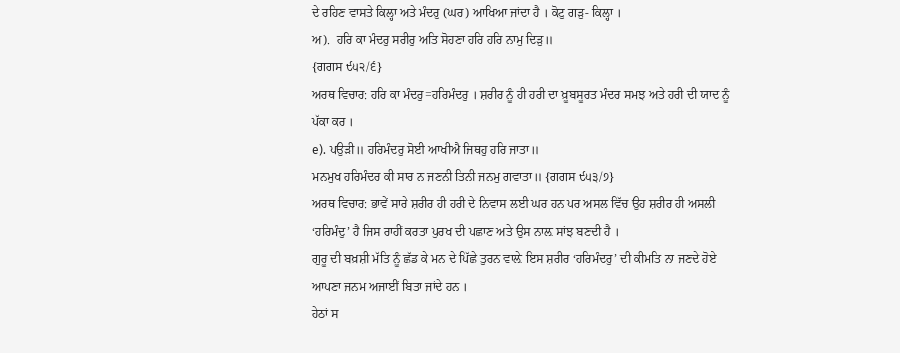ਦੇ ਰਹਿਣ ਵਾਸਤੇ ਕਿਲ੍ਹਾ ਅਤੇ ਮੰਦਰੁ (ਘਰ) ਆਖਿਆ ਜਾਂਦਾ ਹੈ । ਕੋਟੁ ਗੜੁ- ਕਿਲ੍ਹਾ ।
ਅ).  ਹਰਿ ਕਾ ਮੰਦਰੁ ਸਰੀਰੁ ਅਤਿ ਸੋਹਣਾ ਹਰਿ ਹਰਿ ਨਾਮੁ ਦਿੜੁ॥
{ਗਗਸ ੯੫੨/੬}
ਅਰਥ ਵਿਚਾਰ: ਹਰਿ ਕਾ ਮੰਦਰੁ=ਹਰਿਮੰਦਰੁ । ਸ਼ਰੀਰ ਨੂੰ ਹੀ ਹਰੀ ਦਾ ਖ਼ੂਬਸੂਰਤ ਮੰਦਰ ਸਮਝ ਅਤੇ ਹਰੀ ਦੀ ਯਾਦ ਨੂੰ ਪੱਕਾ ਕਰ ।
e). ਪਉੜੀ॥ ਹਰਿਮੰਦਰੁ ਸੋਈ ਆਖੀਐ ਜਿਥਹੁ ਹਰਿ ਜਾਤਾ॥
ਮਨਮੁਖ ਹਰਿਮੰਦਰ ਕੀ ਸਾਰ ਨ ਜਣਨੀ ਤਿਨੀ ਜਨਮੁ ਗਵਾਤਾ॥ {ਗਗਸ ੯੫੩/੭}
ਅਰਥ ਵਿਚਾਰ: ਭਾਵੇਂ ਸਾਰੇ ਸ਼ਰੀਰ ਹੀ ਹਰੀ ਦੇ ਨਿਵਾਸ ਲਈ ਘਰ ਹਨ ਪਰ ਅਸਲ ਵਿੱਚ ਉਹ ਸ਼ਰੀਰ ਹੀ ਅਸਲੀ ‘ਹਰਿਮੰਦੁ’ ਹੈ ਜਿਸ ਰਾਹੀਂ ਕਰਤਾ ਪੁਰਖ ਦੀ ਪਛਾਣ ਅਤੇ ਉਸ ਨਾਲ਼ ਸਾਂਝ ਬਣਦੀ ਹੈ ।
ਗੁਰੂ ਦੀ ਬਖ਼ਸ਼ੀ ਮੱਤਿ ਨੂੰ ਛੱਡ ਕੇ ਮਨ ਦੇ ਪਿੱਛੇ ਤੁਰਨ ਵਾਲ਼ੇ ਇਸ ਸ਼ਰੀਰ ‘ਹਰਿਮੰਦਰੁ’ ਦੀ ਕੀਮਤਿ ਨਾ ਜਣਦੇ ਹੋਏ ਆਪਣਾ ਜਨਮ ਅਜਾਈਂ ਬਿਤਾ ਜਾਂਦੇ ਹਨ ।
ਹੇਠਾਂ ਸ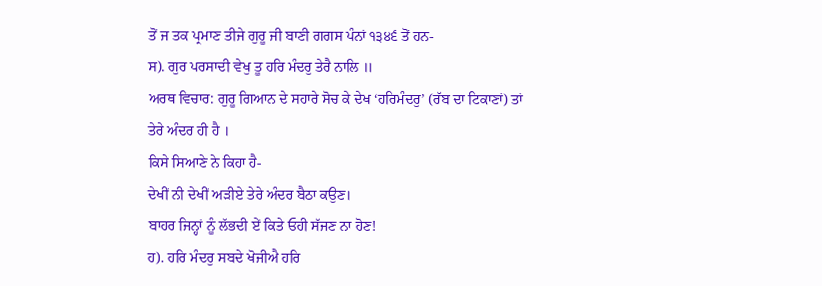ਤੋਂ ਜ ਤਕ ਪ੍ਰਮਾਣ ਤੀਜੇ ਗੁਰੂ ਜੀ ਬਾਣੀ ਗਗਸ ਪੰਨਾਂ ੧੩੪੬ ਤੋਂ ਹਨ-
ਸ). ਗੁਰ ਪਰਸਾਦੀ ਵੇਖੁ ਤੂ ਹਰਿ ਮੰਦਰੁ ਤੇਰੈ ਨਾਲਿ ॥
ਅਰਥ ਵਿਚਾਰ: ਗੁਰੂ ਗਿਆਨ ਦੇ ਸਹਾਰੇ ਸੋਚ ਕੇ ਦੇਖ ‘ਹਰਿਮੰਦਰੁ’ (ਰੱਬ ਦਾ ਟਿਕਾਣਾਂ) ਤਾਂ ਤੇਰੇ ਅੰਦਰ ਹੀ ਹੈ ।
ਕਿਸੇ ਸਿਆਣੇ ਨੇ ਕਿਹਾ ਹੈ-
ਦੇਖੀਂ ਨੀ ਦੇਖੀਂ ਅੜੀਏ ਤੇਰੇ ਅੰਦਰ ਬੈਠਾ ਕਉਣ।
ਬਾਹਰ ਜਿਨ੍ਹਾਂ ਨੂੰ ਲੱਭਦੀ ਏਂ ਕਿਤੇ ਓਹੀ ਸੱਜਣ ਨਾ ਹੋਣ!
ਹ). ਹਰਿ ਮੰਦਰੁ ਸਬਦੇ ਖੋਜੀਐ ਹਰਿ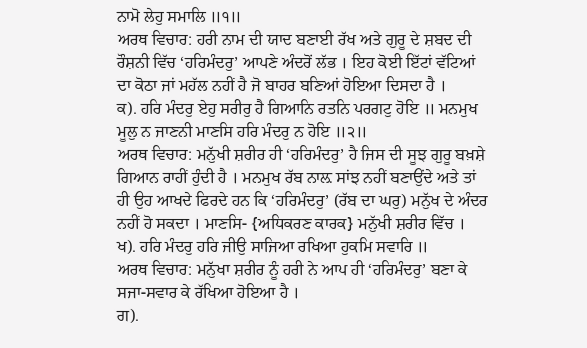ਨਾਮੋ ਲੇਹੁ ਸਮਾਲਿ ॥੧॥
ਅਰਥ ਵਿਚਾਰ: ਹਰੀ ਨਾਮ ਦੀ ਯਾਦ ਬਣਾਈ ਰੱਖ ਅਤੇ ਗੁਰੂ ਦੇ ਸ਼ਬਦ ਦੀ ਰੌਸ਼ਨੀ ਵਿੱਚ ‘ਹਰਿਮੰਦਰੁ’ ਆਪਣੇ ਅੰਦਰੋਂ ਲੱਭ । ਇਹ ਕੋਈ ਇੱਟਾਂ ਵੱਟਿਆਂ ਦਾ ਕੋਠਾ ਜਾਂ ਮਹੱਲ ਨਹੀਂ ਹੈ ਜੋ ਬਾਹਰ ਬਣਿਆਂ ਹੋਇਆ ਦਿਸਦਾ ਹੈ ।
ਕ). ਹਰਿ ਮੰਦਰੁ ਏਹੁ ਸਰੀਰੁ ਹੈ ਗਿਆਨਿ ਰਤਨਿ ਪਰਗਟੁ ਹੋਇ ॥ ਮਨਮੁਖ ਮੂਲੁ ਨ ਜਾਣਨੀ ਮਾਣਸਿ ਹਰਿ ਮੰਦਰੁ ਨ ਹੋਇ ॥੨॥
ਅਰਥ ਵਿਚਾਰ: ਮਨੁੱਖੀ ਸ਼ਰੀਰ ਹੀ ‘ਹਰਿਮੰਦਰੁ’ ਹੈ ਜਿਸ ਦੀ ਸੂਝ ਗੁਰੂ ਬਖ਼ਸ਼ੇ ਗਿਆਨ ਰਾਹੀਂ ਹੁੰਦੀ ਹੈ । ਮਨਮੁਖ ਰੱਬ ਨਾਲ਼ ਸਾਂਝ ਨਹੀਂ ਬਣਾਉਂਦੇ ਅਤੇ ਤਾਂ ਹੀ ਉਹ ਆਖਦੇ ਫਿਰਦੇ ਹਨ ਕਿ ‘ਹਰਿਮੰਦਰੁ’ (ਰੱਬ ਦਾ ਘਰੁ) ਮਨੁੱਖ ਦੇ ਅੰਦਰ ਨਹੀਂ ਹੋ ਸਕਦਾ । ਮਾਣਸਿ- {ਅਧਿਕਰਣ ਕਾਰਕ} ਮਨੁੱਖੀ ਸ਼ਰੀਰ ਵਿੱਚ ।
ਖ). ਹਰਿ ਮੰਦਰੁ ਹਰਿ ਜੀਉ ਸਾਜਿਆ ਰਖਿਆ ਹੁਕਮਿ ਸਵਾਰਿ ॥
ਅਰਥ ਵਿਚਾਰ: ਮਨੁੱਖਾ ਸ਼ਰੀਰ ਨੂੰ ਹਰੀ ਨੇ ਆਪ ਹੀ ‘ਹਰਿਮੰਦਰੁ’ ਬਣਾ ਕੇ ਸਜਾ-ਸਵਾਰ ਕੇ ਰੱਖਿਆ ਹੋਇਆ ਹੈ ।
ਗ).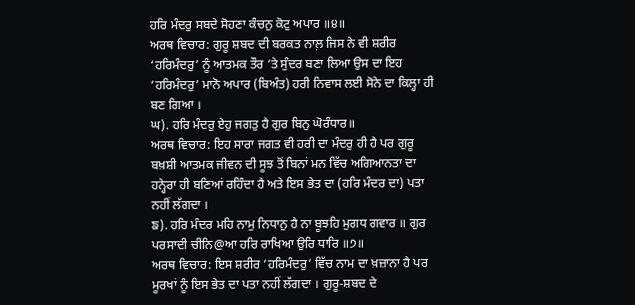ਹਰਿ ਮੰਦਰੁ ਸਬਦੇ ਸੋਹਣਾ ਕੰਚਨੁ ਕੋਟੁ ਅਪਾਰ ॥੪॥
ਅਰਥ ਵਿਚਾਰ: ਗੁਰੂ ਸ਼ਬਦ ਦੀ ਬਰਕਤ ਨਾਲ਼ ਜਿਸ ਨੇ ਵੀ ਸ਼ਰੀਰ ‘ਹਰਿਮੰਦਰੁ’ ਨੂੰ ਆਤਮਕ ਤੌਰ ‘ਤੇ ਸੁੰਦਰ ਬਣਾ ਲਿਆ ਉਸ ਦਾ ਇਹ ‘ਹਰਿਮੰਦਰੁ’ ਮਾਨੋ ਅਪਾਰ (ਬਿਅੰਤ) ਹਰੀ ਨਿਵਾਸ ਲਈ ਸੋਨੇ ਦਾ ਕਿਲ੍ਹਾ ਹੀ ਬਣ ਗਿਆ ।
ਘ). ਹਰਿ ਮੰਦਰੁ ਏਹੁ ਜਗਤੁ ਹੈ ਗੁਰ ਬਿਨੁ ਘੋਰੰਧਾਰ॥
ਅਰਥ ਵਿਚਾਰ: ਇਹ ਸਾਰਾ ਜਗਤ ਵੀ ਹਰੀ ਦਾ ਮੰਦਰੁ ਹੀ ਹੈ ਪਰ ਗੁਰੂ ਬਖ਼ਸ਼ੀ ਆਤਮਕ ਜੀਵਨ ਦੀ ਸੂਝ ਤੋਂ ਬਿਨਾਂ ਮਨ ਵਿੱਚ ਅਗਿਆਨਤਾ ਦਾ ਹਨ੍ਹੇਰਾ ਹੀ ਬਣਿਆਂ ਰਹਿੰਦਾ ਹੈ ਅਤੇ ਇਸ ਭੇਤ ਦਾ (ਹਰਿ ਮੰਦਰ ਦਾ) ਪਤਾ ਨਹੀਂ ਲੱਗਦਾ ।
ਙ). ਹਰਿ ਮੰਦਰ ਮਹਿ ਨਾਮੁ ਨਿਧਾਨੁ ਹੈ ਨਾ ਬੂਝਹਿ ਮੁਗਧ ਗਵਾਰ ॥ ਗੁਰ ਪਰਸਾਦੀ ਚੀਨਿ@ਆ ਹਰਿ ਰਾਖਿਆ ਉਰਿ ਧਾਰਿ ॥੭॥
ਅਰਥ ਵਿਚਾਰ: ਇਸ ਸ਼ਰੀਰ ‘ਹਰਿਮੰਦਰੁ’ ਵਿੱਚ ਨਾਮ ਦਾ ਖ਼ਜ਼ਾਨਾ ਹੈ ਪਰ ਮੂਰਖਾਂ ਨੂੰ ਇਸ ਭੇਤ ਦਾ ਪਤਾ ਨਹੀਂ ਲੱਗਦਾ । ਗੁਰੂ-ਸ਼ਬਦ ਦੇ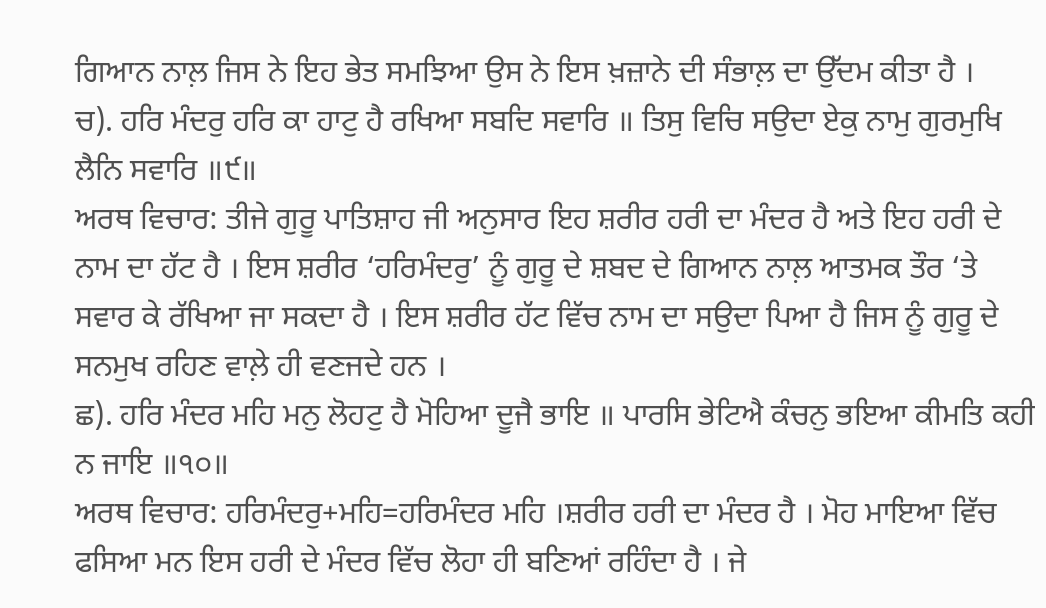ਗਿਆਨ ਨਾਲ਼ ਜਿਸ ਨੇ ਇਹ ਭੇਤ ਸਮਝਿਆ ਉਸ ਨੇ ਇਸ ਖ਼ਜ਼ਾਨੇ ਦੀ ਸੰਭਾਲ਼ ਦਾ ਉੱਦਮ ਕੀਤਾ ਹੈ ।
ਚ). ਹਰਿ ਮੰਦਰੁ ਹਰਿ ਕਾ ਹਾਟੁ ਹੈ ਰਖਿਆ ਸਬਦਿ ਸਵਾਰਿ ॥ ਤਿਸੁ ਵਿਚਿ ਸਉਦਾ ਏਕੁ ਨਾਮੁ ਗੁਰਮੁਖਿ ਲੈਨਿ ਸਵਾਰਿ ॥੯॥
ਅਰਥ ਵਿਚਾਰ: ਤੀਜੇ ਗੁਰੂ ਪਾਤਿਸ਼ਾਹ ਜੀ ਅਨੁਸਾਰ ਇਹ ਸ਼ਰੀਰ ਹਰੀ ਦਾ ਮੰਦਰ ਹੈ ਅਤੇ ਇਹ ਹਰੀ ਦੇ ਨਾਮ ਦਾ ਹੱਟ ਹੈ । ਇਸ ਸ਼ਰੀਰ ‘ਹਰਿਮੰਦਰੁ’ ਨੂੰ ਗੁਰੂ ਦੇ ਸ਼ਬਦ ਦੇ ਗਿਆਨ ਨਾਲ਼ ਆਤਮਕ ਤੌਰ ‘ਤੇ ਸਵਾਰ ਕੇ ਰੱਖਿਆ ਜਾ ਸਕਦਾ ਹੈ । ਇਸ ਸ਼ਰੀਰ ਹੱਟ ਵਿੱਚ ਨਾਮ ਦਾ ਸਉਦਾ ਪਿਆ ਹੈ ਜਿਸ ਨੂੰ ਗੁਰੂ ਦੇ ਸਨਮੁਖ ਰਹਿਣ ਵਾਲ਼ੇ ਹੀ ਵਣਜਦੇ ਹਨ ।
ਛ). ਹਰਿ ਮੰਦਰ ਮਹਿ ਮਨੁ ਲੋਹਟੁ ਹੈ ਮੋਹਿਆ ਦੂਜੈ ਭਾਇ ॥ ਪਾਰਸਿ ਭੇਟਿਐ ਕੰਚਨੁ ਭਇਆ ਕੀਮਤਿ ਕਹੀ ਨ ਜਾਇ ॥੧੦॥
ਅਰਥ ਵਿਚਾਰ: ਹਰਿਮੰਦਰੁ+ਮਹਿ=ਹਰਿਮੰਦਰ ਮਹਿ ।ਸ਼ਰੀਰ ਹਰੀ ਦਾ ਮੰਦਰ ਹੈ । ਮੋਹ ਮਾਇਆ ਵਿੱਚ ਫਸਿਆ ਮਨ ਇਸ ਹਰੀ ਦੇ ਮੰਦਰ ਵਿੱਚ ਲੋਹਾ ਹੀ ਬਣਿਆਂ ਰਹਿੰਦਾ ਹੈ । ਜੇ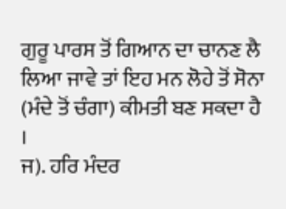ਗੁਰੂ ਪਾਰਸ ਤੋਂ ਗਿਆਨ ਦਾ ਚਾਨਣ ਲੈ ਲਿਆ ਜਾਵੇ ਤਾਂ ਇਹ ਮਨ ਲੋਹੇ ਤੋਂ ਸੋਨਾ (ਮੰਦੇ ਤੋਂ ਚੰਗਾ) ਕੀਮਤੀ ਬਣ ਸਕਦਾ ਹੈ ।
ਜ). ਹਰਿ ਮੰਦਰ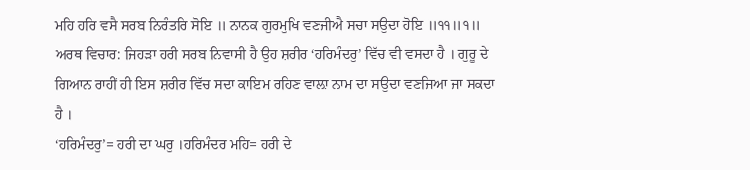ਮਹਿ ਹਰਿ ਵਸੈ ਸਰਬ ਨਿਰੰਤਰਿ ਸੋਇ ॥ ਨਾਨਕ ਗੁਰਮੁਖਿ ਵਣਜੀਐ ਸਚਾ ਸਉਦਾ ਹੋਇ ॥੧੧॥੧॥
ਅਰਥ ਵਿਚਾਰ: ਜਿਹੜਾ ਹਰੀ ਸਰਬ ਨਿਵਾਸੀ ਹੈ ਉਹ ਸ਼ਰੀਰ ‘ਹਰਿਮੰਦਰੁ’ ਵਿੱਚ ਵੀ ਵਸਦਾ ਹੈ । ਗੁਰੂ ਦੇ ਗਿਆਨ ਰਾਹੀਂ ਹੀ ਇਸ ਸ਼ਰੀਰ ਵਿੱਚ ਸਦਾ ਕਾਇਮ ਰਹਿਣ ਵਾਲ਼ਾ ਨਾਮ ਦਾ ਸਉਦਾ ਵਣਜਿਆ ਜਾ ਸਕਦਾ ਹੈ ।
‘ਹਰਿਮੰਦਰੁ’= ਹਰੀ ਦਾ ਘਰੁ ।ਹਰਿਮੰਦਰ ਮਹਿ= ਹਰੀ ਦੇ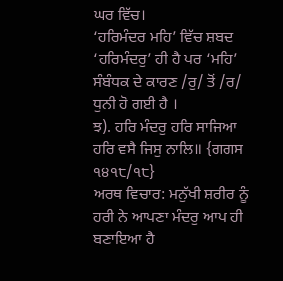ਘਰ ਵਿੱਚ।
‘ਹਰਿਮੰਦਰ ਮਹਿ’ ਵਿੱਚ ਸ਼ਬਦ ‘ਹਰਿਮੰਦਰੁ’ ਹੀ ਹੈ ਪਰ ‘ਮਹਿ’ ਸੰਬੰਧਕ ਦੇ ਕਾਰਣ /ਰੁ/ ਤੋਂ /ਰ/ ਧੁਨੀ ਹੋ ਗਈ ਹੈ ।
ਝ). ਹਰਿ ਮੰਦਰੁ ਹਰਿ ਸਾਜਿਆ ਹਰਿ ਵਸੈ ਜਿਸੁ ਨਾਲਿ॥ {ਗਗਸ ੧੪੧੮/੧੮}
ਅਰਥ ਵਿਚਾਰ: ਮਨੁੱਖੀ ਸ਼ਰੀਰ ਨੂੰ ਹਰੀ ਨੇ ਆਪਣਾ ਮੰਦਰੁ ਆਪ ਹੀ ਬਣਾਇਆ ਹੈ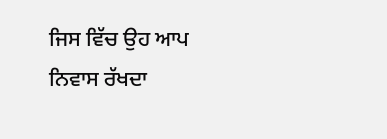ਜਿਸ ਵਿੱਚ ਉਹ ਆਪ ਨਿਵਾਸ ਰੱਖਦਾ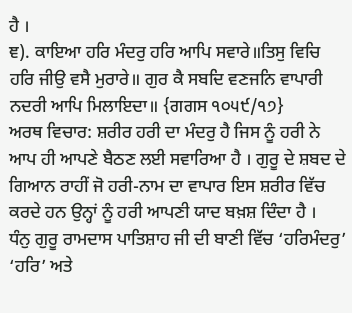ਹੈ ।
ਞ). ਕਾਇਆ ਹਰਿ ਮੰਦਰੁ ਹਰਿ ਆਪਿ ਸਵਾਰੇ॥ਤਿਸੁ ਵਿਚਿ ਹਰਿ ਜੀਉ ਵਸੈ ਮੁਰਾਰੇ॥ ਗੁਰ ਕੈ ਸਬਦਿ ਵਣਜਨਿ ਵਾਪਾਰੀ ਨਦਰੀ ਆਪਿ ਮਿਲਾਇਦਾ॥ {ਗਗਸ ੧੦੫੯/੧੭}
ਅਰਥ ਵਿਚਾਰ: ਸ਼ਰੀਰ ਹਰੀ ਦਾ ਮੰਦਰੁ ਹੈ ਜਿਸ ਨੂੰ ਹਰੀ ਨੇ ਆਪ ਹੀ ਆਪਣੇ ਬੈਠਣ ਲਈ ਸਵਾਰਿਆ ਹੈ । ਗੁਰੂ ਦੇ ਸ਼ਬਦ ਦੇ ਗਿਆਨ ਰਾਹੀਂ ਜੋ ਹਰੀ-ਨਾਮ ਦਾ ਵਾਪਾਰ ਇਸ ਸ਼ਰੀਰ ਵਿੱਚ ਕਰਦੇ ਹਨ ਉਨ੍ਹਾਂ ਨੂੰ ਹਰੀ ਆਪਣੀ ਯਾਦ ਬਖ਼ਸ਼ ਦਿੰਦਾ ਹੈ ।
ਧੰਨੁ ਗੁਰੂ ਰਾਮਦਾਸ ਪਾਤਿਸ਼ਾਹ ਜੀ ਦੀ ਬਾਣੀ ਵਿੱਚ ‘ਹਰਿਮੰਦਰੁ’
‘ਹਰਿ’ ਅਤੇ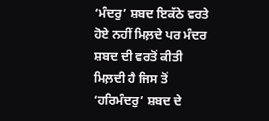‘ਮੰਦਰੁ’ ਸ਼ਬਦ ਇਕੱਠੇ ਵਰਤੇ ਹੋਏ ਨਹੀਂ ਮਿਲ਼ਦੇ ਪਰ ਮੰਦਰ ਸ਼ਬਦ ਦੀ ਵਰਤੋਂ ਕੀਤੀ ਮਿਲ਼ਦੀ ਹੈ ਜਿਸ ਤੋਂ ‘ਹਰਿਮੰਦਰੁ’ ਸ਼ਬਦ ਦੇ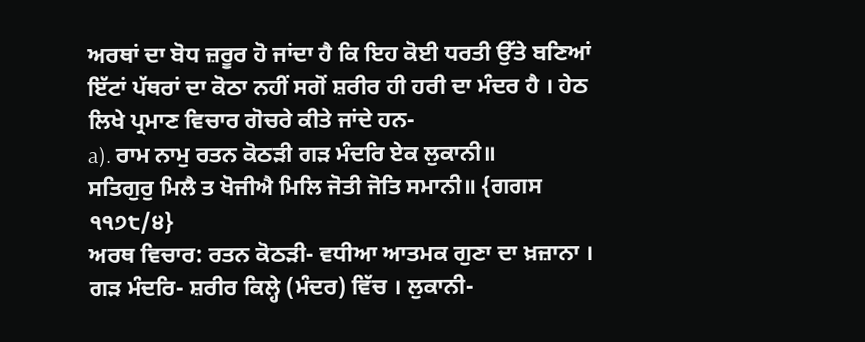ਅਰਥਾਂ ਦਾ ਬੋਧ ਜ਼ਰੂਰ ਹੋ ਜਾਂਦਾ ਹੈ ਕਿ ਇਹ ਕੋਈ ਧਰਤੀ ਉੱਤੇ ਬਣਿਆਂ ਇੱਟਾਂ ਪੱਥਰਾਂ ਦਾ ਕੋਠਾ ਨਹੀਂ ਸਗੋਂ ਸ਼ਰੀਰ ਹੀ ਹਰੀ ਦਾ ਮੰਦਰ ਹੈ । ਹੇਠ ਲਿਖੇ ਪ੍ਰਮਾਣ ਵਿਚਾਰ ਗੋਚਰੇ ਕੀਤੇ ਜਾਂਦੇ ਹਨ-
a). ਰਾਮ ਨਾਮੁ ਰਤਨ ਕੋਠੜੀ ਗੜ ਮੰਦਰਿ ਏਕ ਲੁਕਾਨੀ॥
ਸਤਿਗੁਰੁ ਮਿਲੈ ਤ ਖੋਜੀਐ ਮਿਲਿ ਜੋਤੀ ਜੋਤਿ ਸਮਾਨੀ॥ {ਗਗਸ ੧੧੭੮/੪}
ਅਰਥ ਵਿਚਾਰ: ਰਤਨ ਕੋਠੜੀ- ਵਧੀਆ ਆਤਮਕ ਗੁਣਾ ਦਾ ਖ਼ਜ਼ਾਨਾ । ਗੜ ਮੰਦਰਿ- ਸ਼ਰੀਰ ਕਿਲ੍ਹੇ (ਮੰਦਰ) ਵਿੱਚ । ਲੁਕਾਨੀ-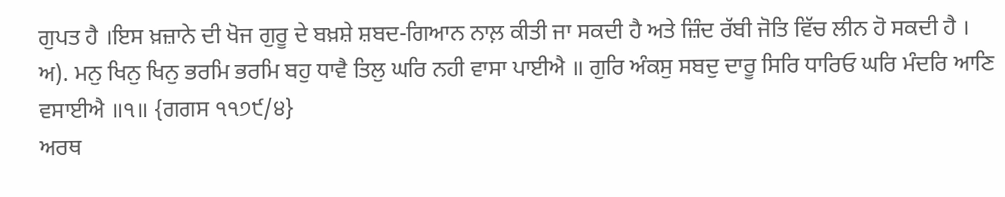ਗੁਪਤ ਹੈ ।ਇਸ ਖ਼ਜ਼ਾਨੇ ਦੀ ਖੋਜ ਗੁਰੂ ਦੇ ਬਖ਼ਸ਼ੇ ਸ਼ਬਦ-ਗਿਆਨ ਨਾਲ਼ ਕੀਤੀ ਜਾ ਸਕਦੀ ਹੈ ਅਤੇ ਜ਼ਿੰਦ ਰੱਬੀ ਜੋਤਿ ਵਿੱਚ ਲੀਨ ਹੋ ਸਕਦੀ ਹੈ ।
ਅ). ਮਨੁ ਖਿਨੁ ਖਿਨੁ ਭਰਮਿ ਭਰਮਿ ਬਹੁ ਧਾਵੈ ਤਿਲੁ ਘਰਿ ਨਹੀ ਵਾਸਾ ਪਾਈਐ ॥ ਗੁਰਿ ਅੰਕਸੁ ਸਬਦੁ ਦਾਰੂ ਸਿਰਿ ਧਾਰਿਓ ਘਰਿ ਮੰਦਰਿ ਆਣਿ ਵਸਾਈਐ ॥੧॥ {ਗਗਸ ੧੧੭੯/੪}
ਅਰਥ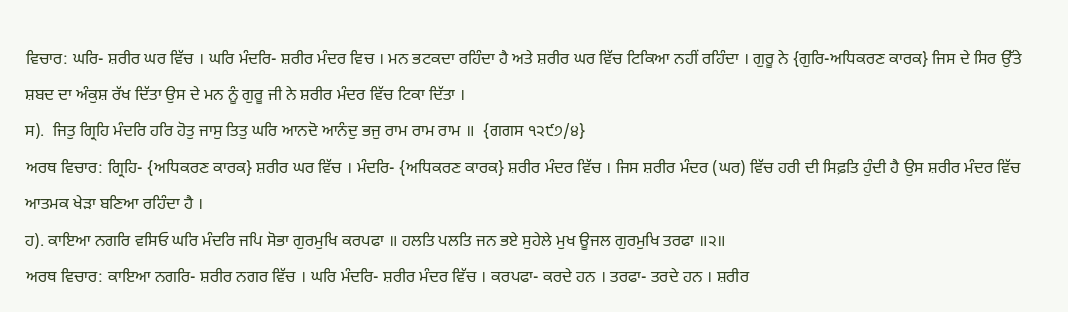ਵਿਚਾਰ: ਘਰਿ- ਸ਼ਰੀਰ ਘਰ ਵਿੱਚ । ਘਰਿ ਮੰਦਰਿ- ਸ਼ਰੀਰ ਮੰਦਰ ਵਿਚ । ਮਨ ਭਟਕਦਾ ਰਹਿੰਦਾ ਹੈ ਅਤੇ ਸ਼ਰੀਰ ਘਰ ਵਿੱਚ ਟਿਕਿਆ ਨਹੀਂ ਰਹਿੰਦਾ । ਗੁਰੂ ਨੇ {ਗੁਰਿ-ਅਧਿਕਰਣ ਕਾਰਕ} ਜਿਸ ਦੇ ਸਿਰ ਉੱਤੇ ਸ਼ਬਦ ਦਾ ਅੰਕੁਸ਼ ਰੱਖ ਦਿੱਤਾ ਉਸ ਦੇ ਮਨ ਨੂੰ ਗੁਰੂ ਜੀ ਨੇ ਸ਼ਰੀਰ ਮੰਦਰ ਵਿੱਚ ਟਿਕਾ ਦਿੱਤਾ ।
ਸ).  ਜਿਤੁ ਗ੍ਰਿਹਿ ਮੰਦਰਿ ਹਰਿ ਹੋਤੁ ਜਾਸੁ ਤਿਤੁ ਘਰਿ ਆਨਦੋ ਆਨੰਦੁ ਭਜੁ ਰਾਮ ਰਾਮ ਰਾਮ ॥  {ਗਗਸ ੧੨੯੭/੪}
ਅਰਥ ਵਿਚਾਰ: ਗ੍ਰਿਹਿ- {ਅਧਿਕਰਣ ਕਾਰਕ} ਸ਼ਰੀਰ ਘਰ ਵਿੱਚ । ਮੰਦਰਿ- {ਅਧਿਕਰਣ ਕਾਰਕ} ਸ਼ਰੀਰ ਮੰਦਰ ਵਿੱਚ । ਜਿਸ ਸ਼ਰੀਰ ਮੰਦਰ (ਘਰ) ਵਿੱਚ ਹਰੀ ਦੀ ਸਿਫ਼ਤਿ ਹੁੰਦੀ ਹੈ ਉਸ ਸ਼ਰੀਰ ਮੰਦਰ ਵਿੱਚ ਆਤਮਕ ਖੇੜਾ ਬਣਿਆ ਰਹਿੰਦਾ ਹੈ ।
ਹ). ਕਾਇਆ ਨਗਰਿ ਵਸਿਓ ਘਰਿ ਮੰਦਰਿ ਜਪਿ ਸੋਭਾ ਗੁਰਮੁਖਿ ਕਰਪਫਾ ॥ ਹਲਤਿ ਪਲਤਿ ਜਨ ਭਏ ਸੁਹੇਲੇ ਮੁਖ ਊਜਲ ਗੁਰਮੁਖਿ ਤਰਫਾ ॥੨॥
ਅਰਥ ਵਿਚਾਰ: ਕਾਇਆ ਨਗਰਿ- ਸ਼ਰੀਰ ਨਗਰ ਵਿੱਚ । ਘਰਿ ਮੰਦਰਿ- ਸ਼ਰੀਰ ਮੰਦਰ ਵਿੱਚ । ਕਰਪਫਾ- ਕਰਦੇ ਹਨ । ਤਰਫਾ- ਤਰਦੇ ਹਨ । ਸ਼ਰੀਰ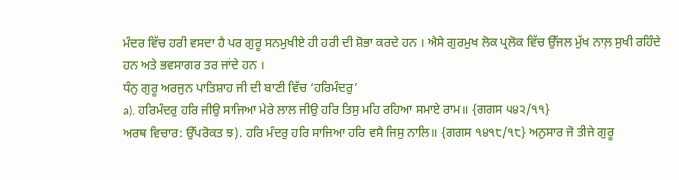ਮੰਦਰ ਵਿੱਚ ਹਰੀ ਵਸਦਾ ਹੈ ਪਰ ਗੁਰੂ ਸਨਮੁਖੀਏ ਹੀ ਹਰੀ ਦੀ ਸ਼ੋਭਾ ਕਰਦੇ ਹਨ । ਐਸੇ ਗੁਰਮੁਖ ਲੋਕ ਪ੍ਰਲੋਕ ਵਿੱਚ ਉੱਜਲ ਮੁੱਖ ਨਾਲ਼ ਸੁਖੀ ਰਹਿੰਦੇ ਹਨ ਅਤੇ ਭਵਸਾਗਰ ਤਰ ਜਾਂਦੇ ਹਨ ।
ਧੰਨੁ ਗੁਰੂ ਅਰਜੁਨ ਪਾਤਿਸ਼ਾਹ ਜੀ ਦੀ ਬਾਣੀ ਵਿੱਚ ‘ਹਰਿਮੰਦਰੁ’
a). ਹਰਿਮੰਦਰੁ ਹਰਿ ਜੀਉ ਸਾਜਿਆ ਮੇਰੇ ਲਾਲ ਜੀਉ ਹਰਿ ਤਿਸੁ ਮਹਿ ਰਹਿਆ ਸਮਾਏ ਰਾਮ॥ {ਗਗਸ ੫੪੨/੧੧}
ਅਰਥ ਵਿਚਾਰ: ਉੱਪਰੋਕਤ ਝ). ਹਰਿ ਮੰਦਰੁ ਹਰਿ ਸਾਜਿਆ ਹਰਿ ਵਸੈ ਜਿਸੁ ਨਾਲਿ॥ {ਗਗਸ ੧੪੧੮/੧੮} ਅਨੁਸਾਰ ਜੋ ਤੀਜੇ ਗੁਰੂ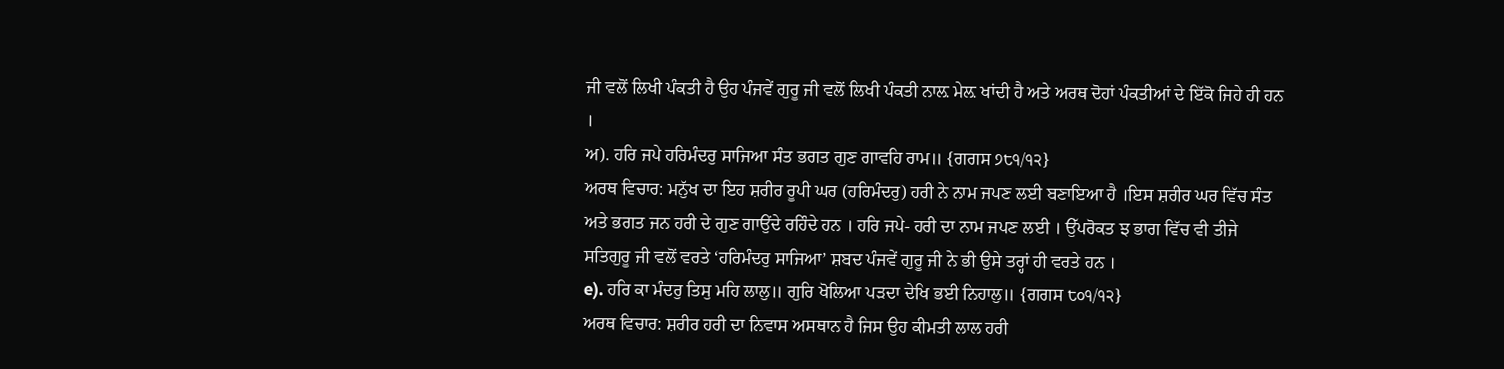ਜੀ ਵਲੋਂ ਲਿਖੀ ਪੰਕਤੀ ਹੈ ਉਹ ਪੰਜਵੇਂ ਗੁਰੂ ਜੀ ਵਲੋਂ ਲਿਖੀ ਪੰਕਤੀ ਨਾਲ਼ ਮੇਲ਼ ਖਾਂਦੀ ਹੈ ਅਤੇ ਅਰਥ ਦੋਹਾਂ ਪੰਕਤੀਆਂ ਦੇ ਇੱਕੋ ਜਿਹੇ ਹੀ ਹਨ ।
ਅ). ਹਰਿ ਜਪੇ ਹਰਿਮੰਦਰੁ ਸਾਜਿਆ ਸੰਤ ਭਗਤ ਗੁਣ ਗਾਵਹਿ ਰਾਮ॥ {ਗਗਸ ੭੮੧/੧੨}
ਅਰਥ ਵਿਚਾਰ: ਮਨੁੱਖ ਦਾ ਇਹ ਸ਼ਰੀਰ ਰੂਪੀ ਘਰ (ਹਰਿਮੰਦਰੁ) ਹਰੀ ਨੇ ਨਾਮ ਜਪਣ ਲਈ ਬਣਾਇਆ ਹੈ ।ਇਸ ਸ਼ਰੀਰ ਘਰ ਵਿੱਚ ਸੰਤ ਅਤੇ ਭਗਤ ਜਨ ਹਰੀ ਦੇ ਗੁਣ ਗਾਉਂਦੇ ਰਹਿੰਦੇ ਹਨ । ਹਰਿ ਜਪੇ- ਹਰੀ ਦਾ ਨਾਮ ਜਪਣ ਲਈ । ਉੱਪਰੋਕਤ ਝ ਭਾਗ ਵਿੱਚ ਵੀ ਤੀਜੇ ਸਤਿਗੁਰੂ ਜੀ ਵਲੋਂ ਵਰਤੇ ‘ਹਰਿਮੰਦਰੁ ਸਾਜਿਆ’ ਸ਼ਬਦ ਪੰਜਵੇਂ ਗੁਰੂ ਜੀ ਨੇ ਭੀ ਉਸੇ ਤਰ੍ਹਾਂ ਹੀ ਵਰਤੇ ਹਨ ।
e). ਹਰਿ ਕਾ ਮੰਦਰੁ ਤਿਸੁ ਮਹਿ ਲਾਲੁ॥ ਗੁਰਿ ਖੋਲਿਆ ਪੜਦਾ ਦੇਖਿ ਭਈ ਨਿਹਾਲੁ॥ {ਗਗਸ ੮੦੧/੧੨}
ਅਰਥ ਵਿਚਾਰ: ਸ਼ਰੀਰ ਹਰੀ ਦਾ ਨਿਵਾਸ ਅਸਥਾਨ ਹੈ ਜਿਸ ਉਹ ਕੀਮਤੀ ਲਾਲ ਹਰੀ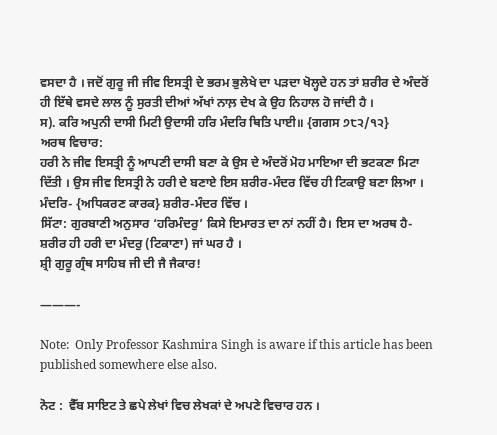ਵਸਦਾ ਹੈ । ਜਦੋਂ ਗੁਰੂ ਜੀ ਜੀਵ ਇਸਤ੍ਰੀ ਦੇ ਭਰਮ ਭੁਲੇਖੇ ਦਾ ਪੜਦਾ ਖੋਲ੍ਹਦੇ ਹਨ ਤਾਂ ਸ਼ਰੀਰ ਦੇ ਅੰਦਰੋਂ ਹੀ ਇੱਥੇ ਵਸਦੇ ਲਾਲ ਨੂੰ ਸੁਰਤੀ ਦੀਆਂ ਅੱਖਾਂ ਨਾਲ਼ ਦੇਖ ਕੇ ਉਹ ਨਿਹਾਲ ਹੋ ਜਾਂਦੀ ਹੈ ।
ਸ). ਕਰਿ ਅਪੁਨੀ ਦਾਸੀ ਮਿਟੀ ਉਦਾਸੀ ਹਰਿ ਮੰਦਰਿ ਥਿਤਿ ਪਾਈ॥ {ਗਗਸ ੭੮੨/੧੨}
ਅਰਥ ਵਿਚਾਰ:
ਹਰੀ ਨੇ ਜੀਵ ਇਸਤ੍ਰੀ ਨੂੰ ਆਪਣੀ ਦਾਸੀ ਬਣਾ ਕੇ ਉਸ ਦੇ ਅੰਦਰੋਂ ਮੋਹ ਮਾਇਆ ਦੀ ਭਟਕਣਾ ਮਿਟਾ ਦਿੱਤੀ । ਉਸ ਜੀਵ ਇਸਤ੍ਰੀ ਨੇ ਹਰੀ ਦੇ ਬਣਾਏ ਇਸ ਸ਼ਰੀਰ-ਮੰਦਰ ਵਿੱਚ ਹੀ ਟਿਕਾਉ ਬਣਾ ਲਿਆ । ਮੰਦਰਿ- {ਅਧਿਕਰਣ ਕਾਰਕ} ਸ਼ਰੀਰ-ਮੰਦਰ ਵਿੱਚ ।
ਸਿੱਟਾ: ਗੁਰਬਾਣੀ ਅਨੁਸਾਰ ‘ਹਰਿਮੰਦਰੁ’ ਕਿਸੇ ਇਮਾਰਤ ਦਾ ਨਾਂ ਨਹੀਂ ਹੈ। ਇਸ ਦਾ ਅਰਥ ਹੈ-ਸ਼ਰੀਰ ਹੀ ਹਰੀ ਦਾ ਮੰਦਰੁ (ਟਿਕਾਣਾ) ਜਾਂ ਘਰ ਹੈ ।
ਸ਼੍ਰੀ ਗੁਰੂ ਗ੍ਰੰਥ ਸਾਹਿਬ ਜੀ ਦੀ ਜੈ ਜੈਕਾਰ!

———-

Note:  Only Professor Kashmira Singh is aware if this article has been published somewhere else also.

ਨੋਟ :  ਵੈੱਬ ਸਾਇਟ ਤੇ ਛਪੇ ਲੇਖਾਂ ਵਿਚ ਲੇਖਕਾਂ ਦੇ ਅਪਣੇ ਵਿਚਾਰ ਹਨ ।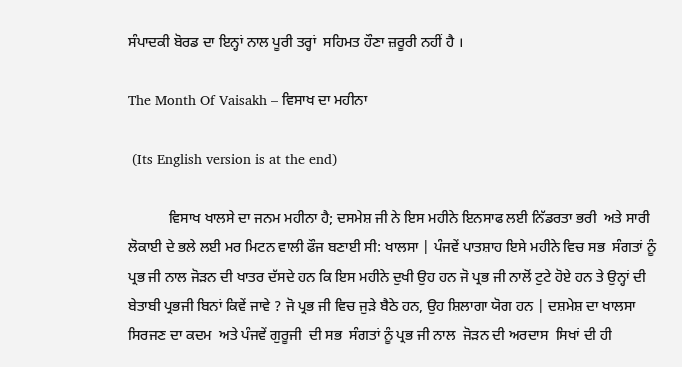ਸੰਪਾਦਕੀ ਬੋਰਡ ਦਾ ਇਨ੍ਹਾਂ ਨਾਲ ਪੂਰੀ ਤਰ੍ਹਾਂ  ਸਹਿਮਤ ਹੌਣਾ ਜ਼ਰੂਰੀ ਨਹੀਂ ਹੈ ।

The Month Of Vaisakh – ਵਿਸਾਖ ਦਾ ਮਹੀਨਾ

 (Its English version is at the end)

           ਵਿਸਾਖ ਖਾਲਸੇ ਦਾ ਜਨਮ ਮਹੀਨਾ ਹੈ; ਦਸਮੇਸ਼ ਜੀ ਨੇ ਇਸ ਮਹੀਨੇ ਇਨਸਾਫ ਲਈ ਨਿੱਡਰਤਾ ਭਰੀ  ਅਤੇ ਸਾਰੀ ਲੋਕਾਈ ਦੇ ਭਲੇ ਲਈ ਮਰ ਮਿਟਨ ਵਾਲੀ ਫੌਜ ਬਣਾਈ ਸੀ: ਖਾਲਸਾ | ਪੰਜਵੇਂ ਪਾਤਸ਼ਾਹ ਇਸੇ ਮਹੀਨੇ ਵਿਚ ਸਭ  ਸੰਗਤਾਂ ਨੂੰ ਪ੍ਰਭ ਜੀ ਨਾਲ ਜੋੜਨ ਦੀ ਖਾਤਰ ਦੱਸਦੇ ਹਨ ਕਿ ਇਸ ਮਹੀਨੇ ਦੁਖੀ ਉਹ ਹਨ ਜੋ ਪ੍ਰਭ ਜੀ ਨਾਲੋਂ ਟੁਟੇ ਹੋਏ ਹਨ ਤੇ ਉਨ੍ਹਾਂ ਦੀ ਬੇਤਾਬੀ ਪ੍ਰਭਜੀ ਬਿਨਾਂ ਕਿਵੇਂ ਜਾਵੇ ? ਜੋ ਪ੍ਰਭ ਜੀ ਵਿਚ ਜੁੜੇ ਬੈਠੇ ਹਨ, ਉਹ ਸ਼ਿਲਾਗਾ ਯੋਗ ਹਨ | ਦਸ਼ਮੇਸ਼ ਦਾ ਖਾਲਸਾ ਸਿਰਜਣ ਦਾ ਕਦਮ  ਅਤੇ ਪੰਜਵੇਂ ਗੁਰੂਜੀ  ਦੀ ਸਭ  ਸੰਗਤਾਂ ਨੂੰ ਪ੍ਰਭ ਜੀ ਨਾਲ  ਜੋੜਨ ਦੀ ਅਰਦਾਸ  ਸਿਖਾਂ ਦੀ ਹੀ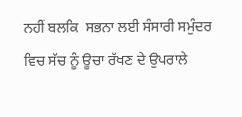ਨਹੀਂ ਬਲਕਿ  ਸਭਨਾ ਲਈ ਸੰਸਾਰੀ ਸਮੁੰਦਰ ਵਿਚ ਸੱਚ ਨੂੰ ਊਚਾ ਰੱਖਣ ਦੇ ਉਪਰਾਲੇ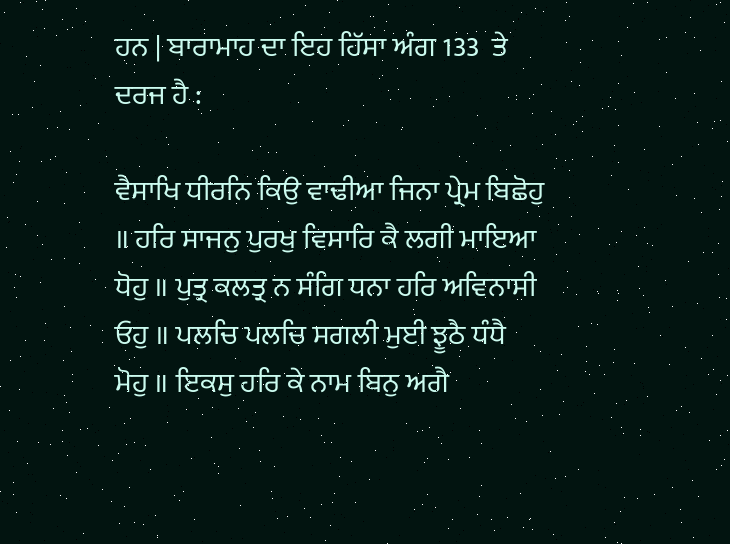ਹਨ | ਬਾਰਾਮਾਹ ਦਾ ਇਹ ਹਿੱਸਾ ਅੰਗ 133  ਤੇ ਦਰਜ ਹੈ :

ਵੈਸਾਖਿ ਧੀਰਨਿ ਕਿਉ ਵਾਢੀਆ ਜਿਨਾ ਪ੍ਰੇਮ ਬਿਛੋਹੁ ॥ ਹਰਿ ਸਾਜਨੁ ਪੁਰਖੁ ਵਿਸਾਰਿ ਕੈ ਲਗੀ ਮਾਇਆ ਧੋਹੁ ॥ ਪੁਤ੍ਰ ਕਲਤ੍ਰ ਨ ਸੰਗਿ ਧਨਾ ਹਰਿ ਅਵਿਨਾਸੀ ਓਹੁ ॥ ਪਲਚਿ ਪਲਚਿ ਸਗਲੀ ਮੁਈ ਝੂਠੈ ਧੰਧੈ ਮੋਹੁ ॥ ਇਕਸੁ ਹਰਿ ਕੇ ਨਾਮ ਬਿਨੁ ਅਗੈ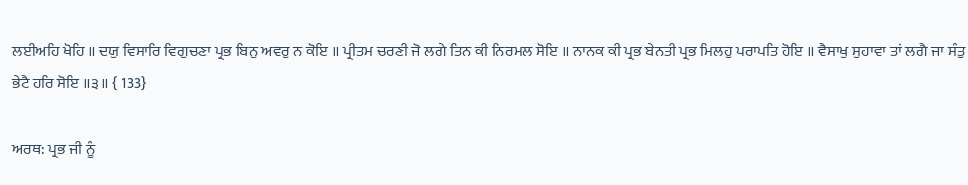ਲਈਅਹਿ ਖੋਹਿ ॥ ਦਯੁ ਵਿਸਾਰਿ ਵਿਗੁਚਣਾ ਪ੍ਰਭ ਬਿਨੁ ਅਵਰੁ ਨ ਕੋਇ ॥ ਪ੍ਰੀਤਮ ਚਰਣੀ ਜੋ ਲਗੇ ਤਿਨ ਕੀ ਨਿਰਮਲ ਸੋਇ ॥ ਨਾਨਕ ਕੀ ਪ੍ਰਭ ਬੇਨਤੀ ਪ੍ਰਭ ਮਿਲਹੁ ਪਰਾਪਤਿ ਹੋਇ ॥ ਵੈਸਾਖੁ ਸੁਹਾਵਾ ਤਾਂ ਲਗੈ ਜਾ ਸੰਤੁ ਭੇਟੈ ਹਰਿ ਸੋਇ ॥੩॥ { 133}

ਅਰਥ: ਪ੍ਰਭ ਜੀ ਨੂੰ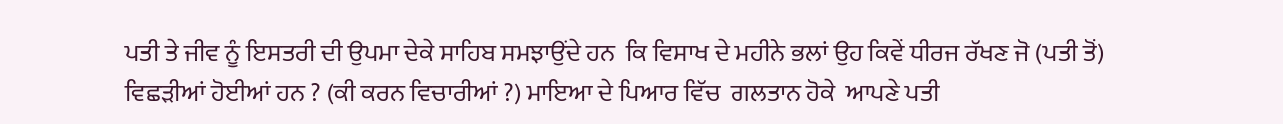ਪਤੀ ਤੇ ਜੀਵ ਨੂੰ ਇਸਤਰੀ ਦੀ ਉਪਮਾ ਦੇਕੇ ਸਾਹਿਬ ਸਮਝਾਉਂਦੇ ਹਨ  ਕਿ ਵਿਸਾਖ ਦੇ ਮਹੀਨੇ ਭਲਾਂ ਉਹ ਕਿਵੇਂ ਧੀਰਜ ਰੱਖਣ ਜੋ (ਪਤੀ ਤੋਂ) ਵਿਛੜੀਆਂ ਹੋਈਆਂ ਹਨ ? (ਕੀ ਕਰਨ ਵਿਚਾਰੀਆਂ ?) ਮਾਇਆ ਦੇ ਪਿਆਰ ਵਿੱਚ  ਗਲਤਾਨ ਹੋਕੇ  ਆਪਣੇ ਪਤੀ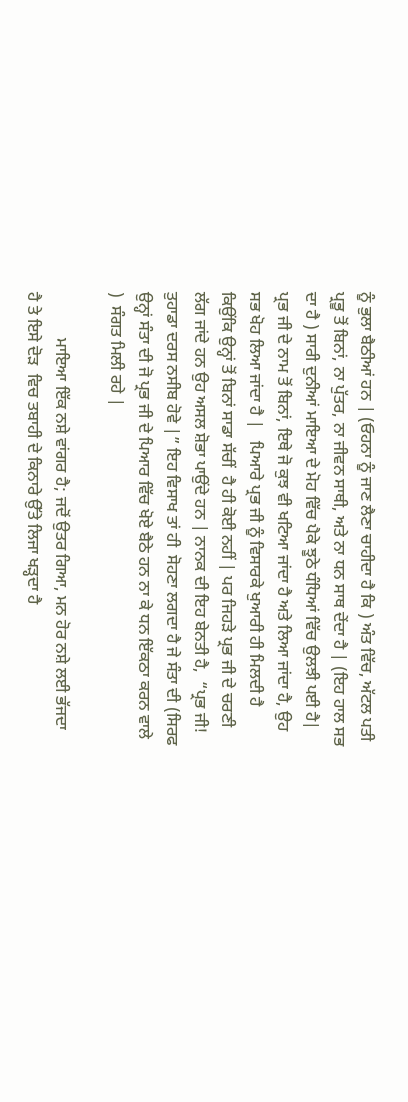ਨੂੰ ਭੁਲਾ ਬੈਠੀਆਂ ਹਨ | (ਓਹਨਾ ਨੂੰ ਜਾਣ ਲੈਣਾ ਚਾਹੀਦਾ ਹੈ ਕਿ ) ਅੰਤ ਵਿੱਚ, ਅੱਟਲ ਪਤੀ ਪ੍ਰਭੂ ਤੋਂ ਬਿਨਾਂ, ਨਾ ਪੁੱਤਰ, ਨਾ ਜੀਵਨ ਸਾਥੀ, ਅਤੇ ਨਾ ਧਨ ਸਾਥ ਦੇਂਦਾ ਹੈ | (ਇਹ ਹਾਲ ਸਭ ਦਾ ਹੈ ) ਸਾਰੀ ਦੁਨੀਆਂ ਮਾਇਆ ਦੇ ਮੋਹ ਵਿੱਚ ਪੈਕੇ ਝੂਠੇ ਧੰਧਿਆਂ ਵਿੱਚ ਉਲਝੀ ਪਈ ਹੈ| ਪ੍ਰਭ ਜੀ ਦੇ ਨਾਮ ਤੋਂ ਬਿਨਾਂ, ਇਥੇ ਜੋ ਕੁਝ ਵੀ ਖਟਿਆ ਜਾਂਦਾ ਹੈ ਅਤੇ ਲਿਆ ਜਾਂਦਾ ਹੈ, ਉਹ ਸਭ ਖੋਹ ਲਿਆ ਜਾਂਦਾ ਹੈ |   ਪਿਆਰੇ ਪ੍ਰਭ ਜੀ ਨੂੰ ਵਿਸਾਰਕੇ ਖੁਆਰੀ ਹੀ ਮਿਲਦੀ ਹੈ ਕਿਉਂਕਿ ਉਨ੍ਹਾਂ ਤੋਂ ਬਿਨਾਂ ਸਾਡਾ ਸੱਚੀਂ  ਹੈ ਹੀ ਕੋਈ ਨਹੀਂ | ਪਰ ਜਿਹੜੇ ਪ੍ਰਭ ਜੀ ਦੇ ਚਰਣੀ ਲੱਗ ਜਾਂਦੇ ਹਨ ਉਹ ਅਸਲ ਸ਼ੋਭਾ ਪਾਉਂਦੇ ਹਨ | ਨਾਨਕ ਦੀ ਇਹ ਬੇਨਤੀ ਹੈ,  “ਪ੍ਰਭ ਜੀ! ਤੁਹਾਡਾ ਦਰਸ ਨਸੀਬ ਹੋਵੇ |” ਇਹ ਵਿਸਾਖ ਤਾਂ ਹੀ  ਸੋਹਣਾ ਲਗਦਾ ਹੈ ਜੇ ਸੰਤਾ ਦੀ (ਸਿਰਫ ਉਨ੍ਹਾਂ ਸੰਤਾ ਦੀ ਜੋ ਪ੍ਰਭ ਜੀ ਦੇ ਪਿਆਰ ਵਿੱਚ ਖੋਏ ਬੈਠੇ ਹਨ ਨਾ ਕੇ ਧਨ ਇੱਕਠਾ ਕਰਨ ਵਾਲੇ )  ਸੰਗਤ ਮਿਲੀ ਰਹੇ |

           ਮਾਇਆ ਇੱਕ ਨਸ਼ੇ ਵਾਂਗਰ ਹੈ; ਜਦੋਂ ਉਤਰ ਗਿਆ, ਮਨ ਹੋਰ ਨਸ਼ੇ ਲਈ ਭੱਜਦਾ  ਹੈ ਤੇ ਇਸੇ ਦੋੜ  ਵਿਚ ਤਬਾਹੀ ਦੇ ਕਿਨਾਰੇ ਉੱਤੇ ਲਿਜਾ ਖੜ੍ਹਦਾ ਹੈ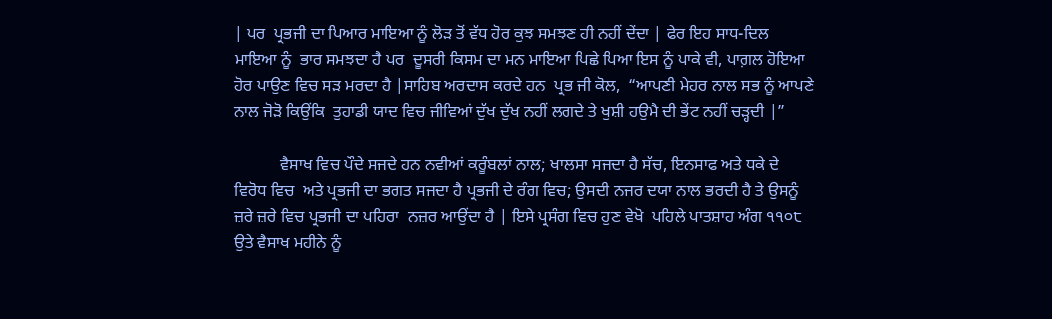| ਪਰ  ਪ੍ਰਭਜੀ ਦਾ ਪਿਆਰ ਮਾਇਆ ਨੂੰ ਲੋੜ ਤੋਂ ਵੱਧ ਹੋਰ ਕੁਝ ਸਮਝਣ ਹੀ ਨਹੀਂ ਦੇਂਦਾ | ਫੇਰ ਇਹ ਸਾਧ-ਦਿਲ ਮਾਇਆ ਨੂੰ  ਭਾਰ ਸਮਝਦਾ ਹੈ ਪਰ  ਦੂਸਰੀ ਕਿਸਮ ਦਾ ਮਨ ਮਾਇਆ ਪਿਛੇ ਪਿਆ ਇਸ ਨੂੰ ਪਾਕੇ ਵੀ, ਪਾਗ਼ਲ ਹੋਇਆ ਹੋਰ ਪਾਉਣ ਵਿਚ ਸੜ ਮਰਦਾ ਹੈ |ਸਾਹਿਬ ਅਰਦਾਸ ਕਰਦੇ ਹਨ  ਪ੍ਰਭ ਜੀ ਕੋਲ,  “ਆਪਣੀ ਮੇਹਰ ਨਾਲ ਸਭ ਨੂੰ ਆਪਣੇ ਨਾਲ ਜੋੜੋ ਕਿਉਂਕਿ  ਤੁਹਾਡੀ ਯਾਦ ਵਿਚ ਜੀਵਿਆਂ ਦੁੱਖ ਦੁੱਖ ਨਹੀਂ ਲਗਦੇ ਤੇ ਖੁਸ਼ੀ ਹਉਮੈ ਦੀ ਭੇਂਟ ਨਹੀਂ ਚੜ੍ਹਦੀ |”

           ਵੈਸਾਖ ਵਿਚ ਪੌਦੇ ਸਜਦੇ ਹਨ ਨਵੀਆਂ ਕਰੂੰਬਲਾਂ ਨਾਲ; ਖਾਲਸਾ ਸਜਦਾ ਹੈ ਸੱਚ, ਇਨਸਾਫ ਅਤੇ ਧਕੇ ਦੇ ਵਿਰੋਧ ਵਿਚ  ਅਤੇ ਪ੍ਰਭਜੀ ਦਾ ਭਗਤ ਸਜਦਾ ਹੈ ਪ੍ਰਭਜੀ ਦੇ ਰੰਗ ਵਿਚ; ਉਸਦੀ ਨਜਰ ਦਯਾ ਨਾਲ ਭਰਦੀ ਹੈ ਤੇ ਉਸਨੂੰ  ਜ਼ਰੇ ਜ਼ਰੇ ਵਿਚ ਪ੍ਰਭਜੀ ਦਾ ਪਹਿਰਾ  ਨਜ਼ਰ ਆਉਂਦਾ ਹੈ | ਇਸੇ ਪ੍ਰਸੰਗ ਵਿਚ ਹੁਣ ਵੇਖੋ  ਪਹਿਲੇ ਪਾਤਸ਼ਾਹ ਅੰਗ ੧੧੦੮ ਉਤੇ ਵੈਸਾਖ ਮਹੀਨੇ ਨੂੰ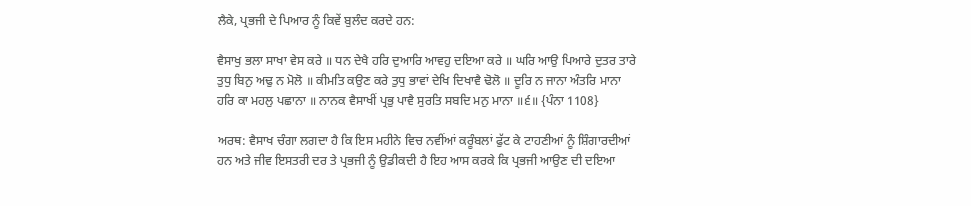ਲੈਕੇ, ਪ੍ਰਭਜੀ ਦੇ ਪਿਆਰ ਨੂੰ ਕਿਵੇਂ ਬੁਲੰਦ ਕਰਦੇ ਹਨ:

ਵੈਸਾਖੁ ਭਲਾ ਸਾਖਾ ਵੇਸ ਕਰੇ ॥ ਧਨ ਦੇਖੈ ਹਰਿ ਦੁਆਰਿ ਆਵਹੁ ਦਇਆ ਕਰੇ ॥ ਘਰਿ ਆਉ ਪਿਆਰੇ ਦੁਤਰ ਤਾਰੇ ਤੁਧੁ ਬਿਨੁ ਅਢੁ ਨ ਮੋਲੋ ॥ ਕੀਮਤਿ ਕਉਣ ਕਰੇ ਤੁਧੁ ਭਾਵਾਂ ਦੇਖਿ ਦਿਖਾਵੈ ਢੋਲੋ ॥ ਦੂਰਿ ਨ ਜਾਨਾ ਅੰਤਰਿ ਮਾਨਾ ਹਰਿ ਕਾ ਮਹਲੁ ਪਛਾਨਾ ॥ ਨਾਨਕ ਵੈਸਾਖੀਂ ਪ੍ਰਭੁ ਪਾਵੈ ਸੁਰਤਿ ਸਬਦਿ ਮਨੁ ਮਾਨਾ ॥੬॥ {ਪੰਨਾ 1108}

ਅਰਥ: ਵੈਸਾਖ ਚੰਗਾ ਲਗਦਾ ਹੈ ਕਿ ਇਸ ਮਹੀਨੇ ਵਿਚ ਨਵੀਂਆਂ ਕਰੂੰਬਲਾਂ ਫੁੱਟ ਕੇ ਟਾਹਣੀਆਂ ਨੂੰ ਸ਼ਿੰਗਾਰਦੀਆਂ  ਹਨ ਅਤੇ ਜੀਵ ਇਸਤਰੀ ਦਰ ਤੇ ਪ੍ਰਭਜੀ ਨੂੰ ਉਡੀਕਦੀ ਹੈ ਇਹ ਆਸ ਕਰਕੇ ਕਿ ਪ੍ਰਭਜੀ ਆਉਣ ਦੀ ਦਇਆ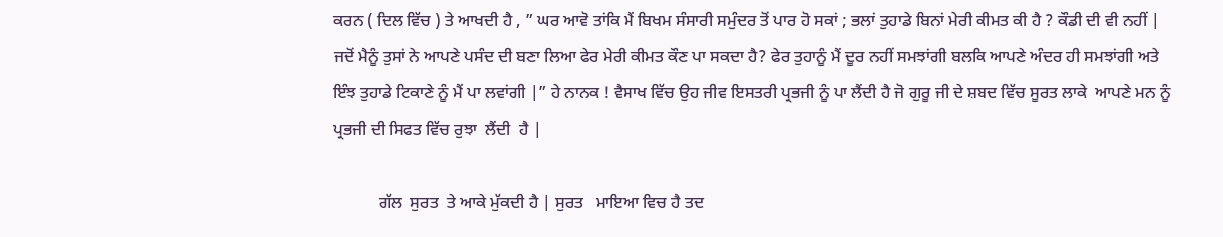ਕਰਨ ( ਦਿਲ ਵਿੱਚ ) ਤੇ ਆਖਦੀ ਹੈ , ” ਘਰ ਆਵੋ ਤਾਂਕਿ ਮੈਂ ਬਿਖਮ ਸੰਸਾਰੀ ਸਮੁੰਦਰ ਤੋਂ ਪਾਰ ਹੋ ਸਕਾਂ ; ਭਲਾਂ ਤੁਹਾਡੇ ਬਿਨਾਂ ਮੇਰੀ ਕੀਮਤ ਕੀ ਹੈ ? ਕੌਡੀ ਦੀ ਵੀ ਨਹੀਂ |   ਜਦੋਂ ਮੈਨੂੰ ਤੁਸਾਂ ਨੇ ਆਪਣੇ ਪਸੰਦ ਦੀ ਬਣਾ ਲਿਆ ਫੇਰ ਮੇਰੀ ਕੀਮਤ ਕੌਣ ਪਾ ਸਕਦਾ ਹੈ? ਫੇਰ ਤੁਹਾਨੂੰ ਮੈਂ ਦੂਰ ਨਹੀਂ ਸਮਝਾਂਗੀ ਬਲਕਿ ਆਪਣੇ ਅੰਦਰ ਹੀ ਸਮਝਾਂਗੀ ਅਤੇ ਇੰਝ ਤੁਹਾਡੇ ਟਿਕਾਣੇ ਨੂੰ ਮੈਂ ਪਾ ਲਵਾਂਗੀ |” ਹੇ ਨਾਨਕ ! ਵੈਸਾਖ ਵਿੱਚ ਉਹ ਜੀਵ ਇਸਤਰੀ ਪ੍ਰਭਜੀ ਨੂੰ ਪਾ ਲੈਂਦੀ ਹੈ ਜੋ ਗੁਰੂ ਜੀ ਦੇ ਸ਼ਬਦ ਵਿੱਚ ਸੂਰਤ ਲਾਕੇ  ਆਪਣੇ ਮਨ ਨੂੰ ਪ੍ਰਭਜੀ ਦੀ ਸਿਫਤ ਵਿੱਚ ਰੁਝਾ  ਲੈਂਦੀ  ਹੈ |

           ਗੱਲ  ਸੁਰਤ  ਤੇ ਆਕੇ ਮੁੱਕਦੀ ਹੈ | ਸੁਰਤ   ਮਾਇਆ ਵਿਚ ਹੈ ਤਦ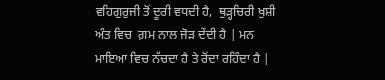ਵਹਿਗੁਰੁਜੀ ਤੋਂ ਦੂਰੀ ਵਧਦੀ ਹੈ,  ਥੁੜ੍ਹਚਿਰੀ ਖੁਸ਼ੀ ਅੰਤ ਵਿਚ  ਗ਼ਮ ਨਾਲ ਜੋੜ ਦੇਂਦੀ ਹੈ | ਮਨ ਮਾਇਆ ਵਿਚ ਨੱਚਦਾ ਹੈ ਤੇ ਰੋਂਦਾ ਰਹਿੰਦਾ ਹੈ |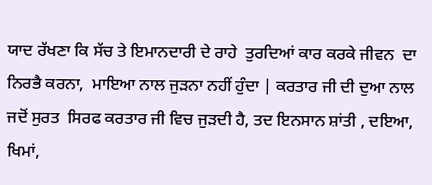ਯਾਦ ਰੱਖਣਾ ਕਿ ਸੱਚ ਤੇ ਇਮਾਨਦਾਰੀ ਦੇ ਰਾਹੇ  ਤੁਰਦਿਆਂ ਕਾਰ ਕਰਕੇ ਜੀਵਨ  ਦਾ ਨਿਰਭੈ ਕਰਨਾ,  ਮਾਇਆ ਨਾਲ ਜੁੜਨਾ ਨਹੀਂ ਹੁੰਦਾ | ਕਰਤਾਰ ਜੀ ਦੀ ਦੁਆ ਨਾਲ ਜਦੋਂ ਸੁਰਤ  ਸਿਰਫ ਕਰਤਾਰ ਜੀ ਵਿਚ ਜੁੜਦੀ ਹੈ, ਤਦ ਇਨਸਾਨ ਸ਼ਾਂਤੀ , ਦਇਆ, ਖਿਮਾਂ,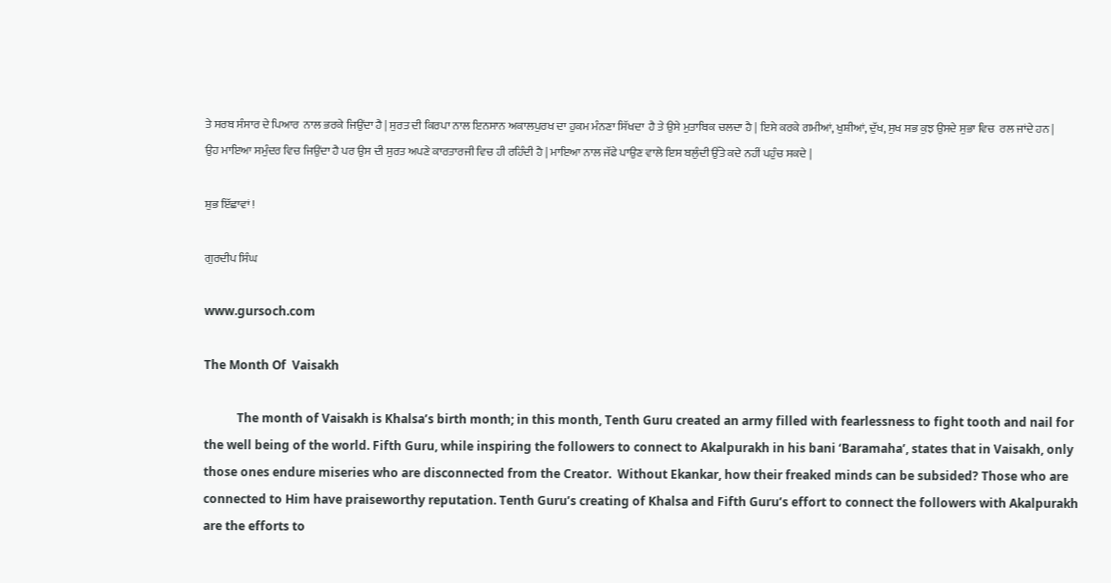ਤੇ ਸਰਬ ਸੰਸਾਰ ਦੇ ਪਿਆਰ  ਨਾਲ ਭਰਕੇ ਜਿਉਂਦਾ ਹੈ | ਸੁਰਤ ਦੀ ਕਿਰਪਾ ਨਾਲ ਇਨਸਾਨ ਅਕਾਲਪੁਰਖ ਦਾ ਹੁਕਮ ਮੰਨਣਾ ਸਿੱਖਦਾ  ਹੈ ਤੇ ਉਸੇ ਮੁਤਾਬਿਕ ਚਲਦਾ ਹੈ | ਇਸੇ ਕਰਕੇ ਗਮੀਆਂ, ਖੁਸ਼ੀਆਂ, ਦੁੱਖ, ਸੁਖ ਸਭ ਕੁਝ ਉਸਦੇ ਸੁਭਾ ਵਿਚ  ਰਲ ਜਾਂਦੇ ਹਨ | ਉਹ ਮਾਇਆ ਸਮੁੰਦਰ ਵਿਚ ਜਿਉਂਦਾ ਹੈ ਪਰ ਉਸ ਦੀ ਸੁਰਤ ਅਪਣੇ ਕਾਰਤਾਰਜੀ ਵਿਚ ਹੀ ਰਹਿੰਦੀ ਹੈ | ਮਾਇਆ ਨਾਲ ਜੱਫੇ ਪਾਉਣ ਵਾਲੇ ਇਸ ਬਲੁੰਦੀ ਉੱਤੇ ਕਦੇ ਨਹੀਂ ਪਹੁੰਚ ਸਕਦੇ |

ਸ਼ੁਭ ਇੱਛਾਵਾਂ !

ਗੁਰਦੀਪ ਸਿੰਘ

www.gursoch.com

The Month Of  Vaisakh

           The month of Vaisakh is Khalsa’s birth month; in this month, Tenth Guru created an army filled with fearlessness to fight tooth and nail for the well being of the world. Fifth Guru, while inspiring the followers to connect to Akalpurakh in his bani ‘Baramaha’, states that in Vaisakh, only those ones endure miseries who are disconnected from the Creator.  Without Ekankar, how their freaked minds can be subsided? Those who are connected to Him have praiseworthy reputation. Tenth Guru’s creating of Khalsa and Fifth Guru’s effort to connect the followers with Akalpurakh are the efforts to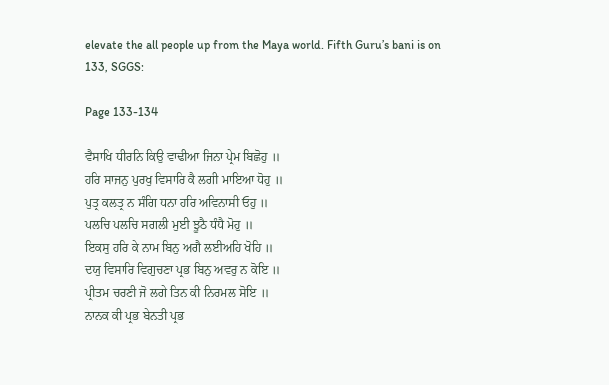elevate the all people up from the Maya world. Fifth Guru’s bani is on 133, SGGS:

Page 133-134

ਵੈਸਾਖਿ ਧੀਰਨਿ ਕਿਉ ਵਾਢੀਆ ਜਿਨਾ ਪ੍ਰੇਮ ਬਿਛੋਹੁ ॥
ਹਰਿ ਸਾਜਨੁ ਪੁਰਖੁ ਵਿਸਾਰਿ ਕੈ ਲਗੀ ਮਾਇਆ ਧੋਹੁ ॥
ਪੁਤ੍ਰ ਕਲਤ੍ਰ ਨ ਸੰਗਿ ਧਨਾ ਹਰਿ ਅਵਿਨਾਸੀ ਓਹੁ ॥
ਪਲਚਿ ਪਲਚਿ ਸਗਲੀ ਮੁਈ ਝੂਠੈ ਧੰਧੈ ਮੋਹੁ ॥
ਇਕਸੁ ਹਰਿ ਕੇ ਨਾਮ ਬਿਨੁ ਅਗੈ ਲਈਅਹਿ ਖੋਹਿ ॥
ਦਯੁ ਵਿਸਾਰਿ ਵਿਗੁਚਣਾ ਪ੍ਰਭ ਬਿਨੁ ਅਵਰੁ ਨ ਕੋਇ ॥
ਪ੍ਰੀਤਮ ਚਰਣੀ ਜੋ ਲਗੇ ਤਿਨ ਕੀ ਨਿਰਮਲ ਸੋਇ ॥
ਨਾਨਕ ਕੀ ਪ੍ਰਭ ਬੇਨਤੀ ਪ੍ਰਭ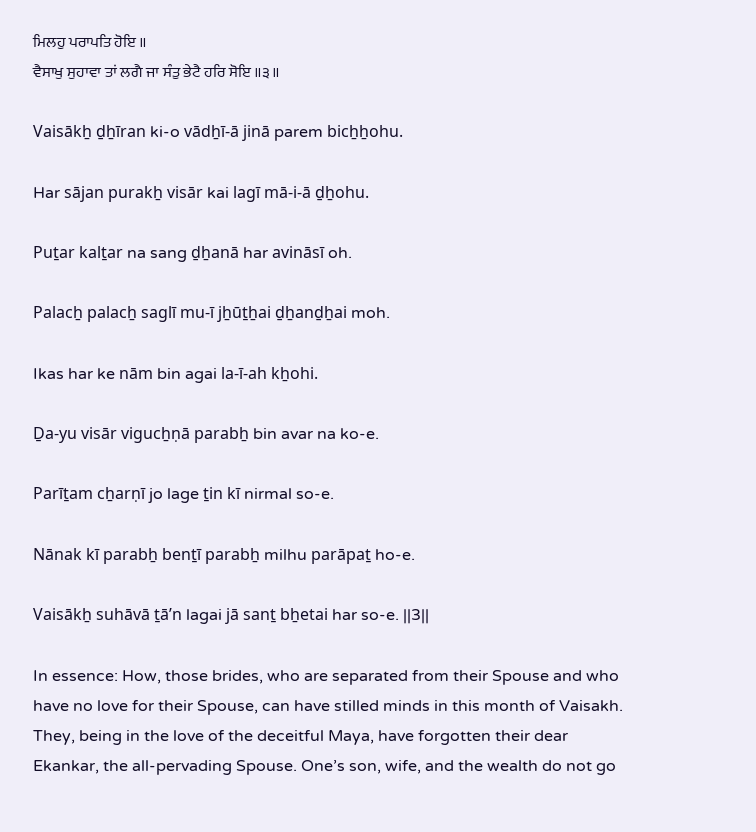ਮਿਲਹੁ ਪਰਾਪਤਿ ਹੋਇ ॥
ਵੈਸਾਖੁ ਸੁਹਾਵਾ ਤਾਂ ਲਗੈ ਜਾ ਸੰਤੁ ਭੇਟੈ ਹਰਿ ਸੋਇ ॥੩॥

Vaisākẖ ḏẖīran ki-o vādẖī-ā jinā parem bicẖẖohu.

Har sājan purakẖ visār kai lagī mā-i-ā ḏẖohu.

Puṯar kalṯar na sang ḏẖanā har avināsī oh.

Palacẖ palacẖ saglī mu-ī jẖūṯẖai ḏẖanḏẖai moh.

Ikas har ke nām bin agai la-ī-ah kẖohi.

Ḏa-yu visār vigucẖṇā parabẖ bin avar na ko-e.

Parīṯam cẖarṇī jo lage ṯin kī nirmal so-e.

Nānak kī parabẖ benṯī parabẖ milhu parāpaṯ ho-e.

Vaisākẖ suhāvā ṯāʼn lagai jā sanṯ bẖetai har so-e. ||3||

In essence: How, those brides, who are separated from their Spouse and who have no love for their Spouse, can have stilled minds in this month of Vaisakh. They, being in the love of the deceitful Maya, have forgotten their dear Ekankar, the all-pervading Spouse. One’s son, wife, and the wealth do not go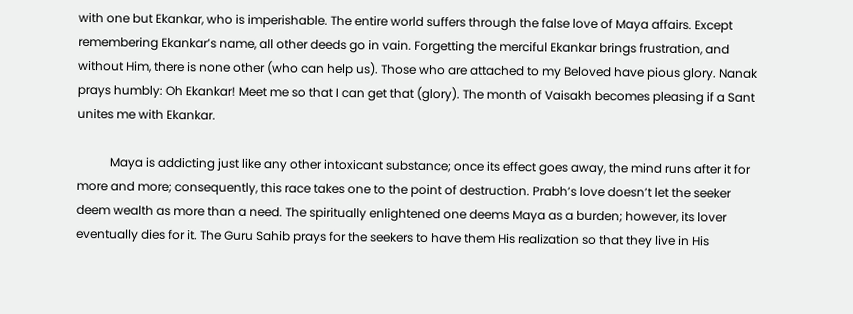with one but Ekankar, who is imperishable. The entire world suffers through the false love of Maya affairs. Except remembering Ekankar’s name, all other deeds go in vain. Forgetting the merciful Ekankar brings frustration, and without Him, there is none other (who can help us). Those who are attached to my Beloved have pious glory. Nanak prays humbly: Oh Ekankar! Meet me so that I can get that (glory). The month of Vaisakh becomes pleasing if a Sant unites me with Ekankar.

           Maya is addicting just like any other intoxicant substance; once its effect goes away, the mind runs after it for more and more; consequently, this race takes one to the point of destruction. Prabh’s love doesn’t let the seeker deem wealth as more than a need. The spiritually enlightened one deems Maya as a burden; however, its lover eventually dies for it. The Guru Sahib prays for the seekers to have them His realization so that they live in His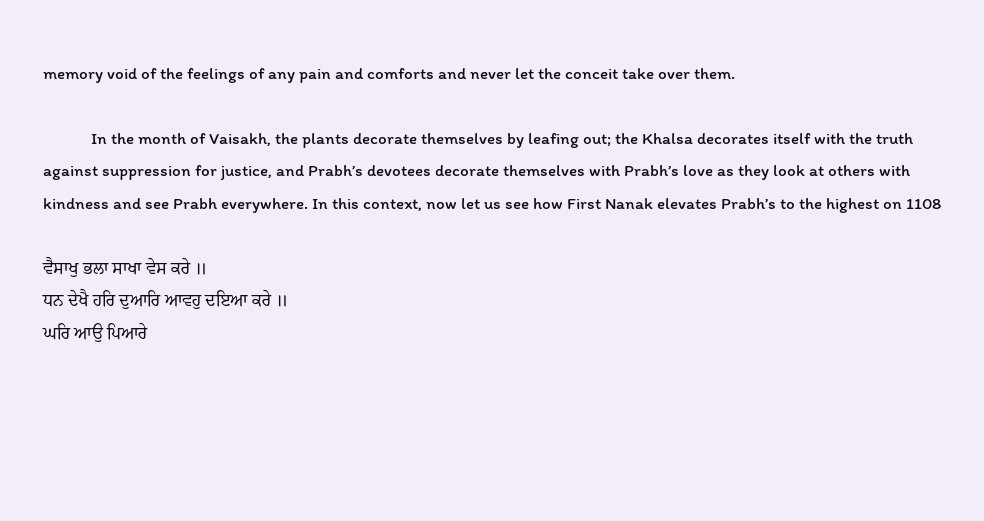memory void of the feelings of any pain and comforts and never let the conceit take over them.

            In the month of Vaisakh, the plants decorate themselves by leafing out; the Khalsa decorates itself with the truth against suppression for justice, and Prabh’s devotees decorate themselves with Prabh’s love as they look at others with kindness and see Prabh everywhere. In this context, now let us see how First Nanak elevates Prabh’s to the highest on 1108

ਵੈਸਾਖੁ ਭਲਾ ਸਾਖਾ ਵੇਸ ਕਰੇ ॥
ਧਨ ਦੇਖੈ ਹਰਿ ਦੁਆਰਿ ਆਵਹੁ ਦਇਆ ਕਰੇ ॥
ਘਰਿ ਆਉ ਪਿਆਰੇ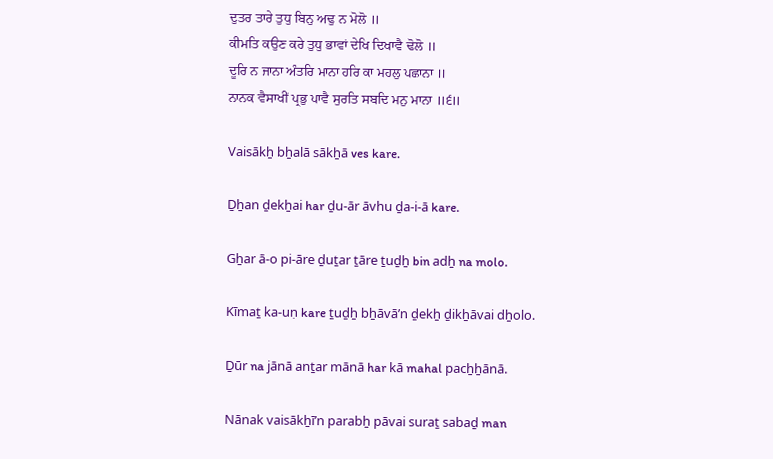ਦੁਤਰ ਤਾਰੇ ਤੁਧੁ ਬਿਨੁ ਅਢੁ ਨ ਮੋਲੋ ॥
ਕੀਮਤਿ ਕਉਣ ਕਰੇ ਤੁਧੁ ਭਾਵਾਂ ਦੇਖਿ ਦਿਖਾਵੈ ਢੋਲੋ ॥
ਦੂਰਿ ਨ ਜਾਨਾ ਅੰਤਰਿ ਮਾਨਾ ਹਰਿ ਕਾ ਮਹਲੁ ਪਛਾਨਾ ॥
ਨਾਨਕ ਵੈਸਾਖੀਂ ਪ੍ਰਭੁ ਪਾਵੈ ਸੁਰਤਿ ਸਬਦਿ ਮਨੁ ਮਾਨਾ ॥੬॥

Vaisākẖ bẖalā sākẖā ves kare.

Ḏẖan ḏekẖai har ḏu-ār āvhu ḏa-i-ā kare.

Gẖar ā-o pi-āre ḏuṯar ṯāre ṯuḏẖ bin adẖ na molo.

Kīmaṯ ka-uṇ kare ṯuḏẖ bẖāvāʼn ḏekẖ ḏikẖāvai dẖolo.

Ḏūr na jānā anṯar mānā har kā mahal pacẖẖānā.

Nānak vaisākẖīʼn parabẖ pāvai suraṯ sabaḏ man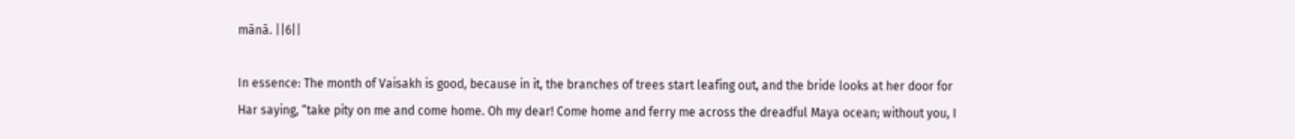mānā. ||6||

In essence: The month of Vaisakh is good, because in it, the branches of trees start leafing out, and the bride looks at her door for Har saying, “take pity on me and come home. Oh my dear! Come home and ferry me across the dreadful Maya ocean; without you, I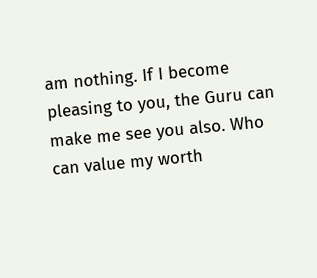am nothing. If I become pleasing to you, the Guru can make me see you also. Who can value my worth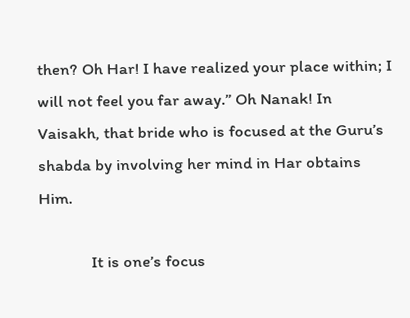then? Oh Har! I have realized your place within; I will not feel you far away.” Oh Nanak! In Vaisakh, that bride who is focused at the Guru’s shabda by involving her mind in Har obtains Him.

             It is one’s focus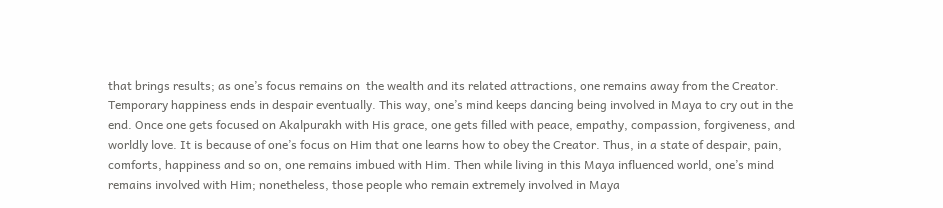that brings results; as one’s focus remains on  the wealth and its related attractions, one remains away from the Creator. Temporary happiness ends in despair eventually. This way, one’s mind keeps dancing being involved in Maya to cry out in the end. Once one gets focused on Akalpurakh with His grace, one gets filled with peace, empathy, compassion, forgiveness, and worldly love. It is because of one’s focus on Him that one learns how to obey the Creator. Thus, in a state of despair, pain, comforts, happiness and so on, one remains imbued with Him. Then while living in this Maya influenced world, one’s mind remains involved with Him; nonetheless, those people who remain extremely involved in Maya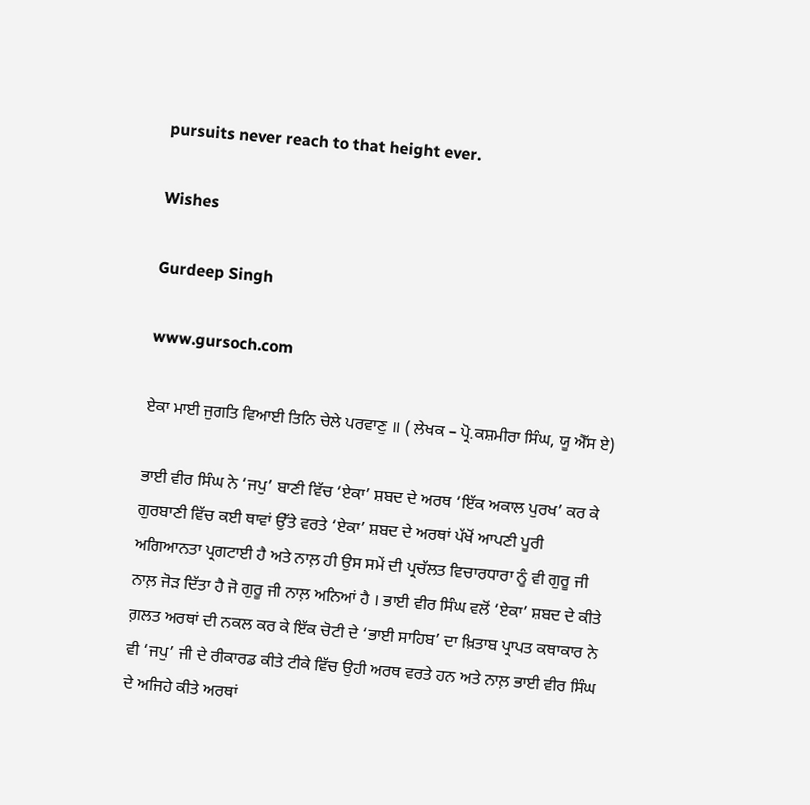pursuits never reach to that height ever.

Wishes

Gurdeep Singh

www.gursoch.com

ਏਕਾ ਮਾਈ ਜੁਗਤਿ ਵਿਆਈ ਤਿਨਿ ਚੇਲੇ ਪਰਵਾਣੁ ॥ ( ਲੇਖਕ – ਪ੍ਰੋ.ਕਸ਼ਮੀਰਾ ਸਿੰਘ, ਯੂ ਐੱਸ ਏ)

ਭਾਈ ਵੀਰ ਸਿੰਘ ਨੇ ‘ਜਪੁ’ ਬਾਣੀ ਵਿੱਚ ‘ਏਕਾ’ ਸ਼ਬਦ ਦੇ ਅਰਥ ‘ਇੱਕ ਅਕਾਲ ਪੁਰਖ’ ਕਰ ਕੇ ਗੁਰਬਾਣੀ ਵਿੱਚ ਕਈ ਥਾਵਾਂ ਉੱਤੇ ਵਰਤੇ ‘ਏਕਾ’ ਸ਼ਬਦ ਦੇ ਅਰਥਾਂ ਪੱਖੋਂ ਆਪਣੀ ਪੂਰੀ ਅਗਿਆਨਤਾ ਪ੍ਰਗਟਾਈ ਹੈ ਅਤੇ ਨਾਲ਼ ਹੀ ਉਸ ਸਮੇਂ ਦੀ ਪ੍ਰਚੱਲਤ ਵਿਚਾਰਧਾਰਾ ਨੂੰ ਵੀ ਗੁਰੂ ਜੀ ਨਾਲ਼ ਜੋੜ ਦਿੱਤਾ ਹੈ ਜੋ ਗੁਰੂ ਜੀ ਨਾਲ਼ ਅਨਿਆਂ ਹੈ । ਭਾਈ ਵੀਰ ਸਿੰਘ ਵਲੋਂ ‘ਏਕਾ’ ਸ਼ਬਦ ਦੇ ਕੀਤੇ ਗ਼ਲਤ ਅਰਥਾਂ ਦੀ ਨਕਲ ਕਰ ਕੇ ਇੱਕ ਚੋਟੀ ਦੇ ‘ਭਾਈ ਸਾਹਿਬ’ ਦਾ ਖ਼ਿਤਾਬ ਪ੍ਰਾਪਤ ਕਥਾਕਾਰ ਨੇ ਵੀ ‘ਜਪੁ’ ਜੀ ਦੇ ਰੀਕਾਰਡ ਕੀਤੇ ਟੀਕੇ ਵਿੱਚ ਉਹੀ ਅਰਥ ਵਰਤੇ ਹਨ ਅਤੇ ਨਾਲ਼ ਭਾਈ ਵੀਰ ਸਿੰਘ ਦੇ ਅਜਿਹੇ ਕੀਤੇ ਅਰਥਾਂ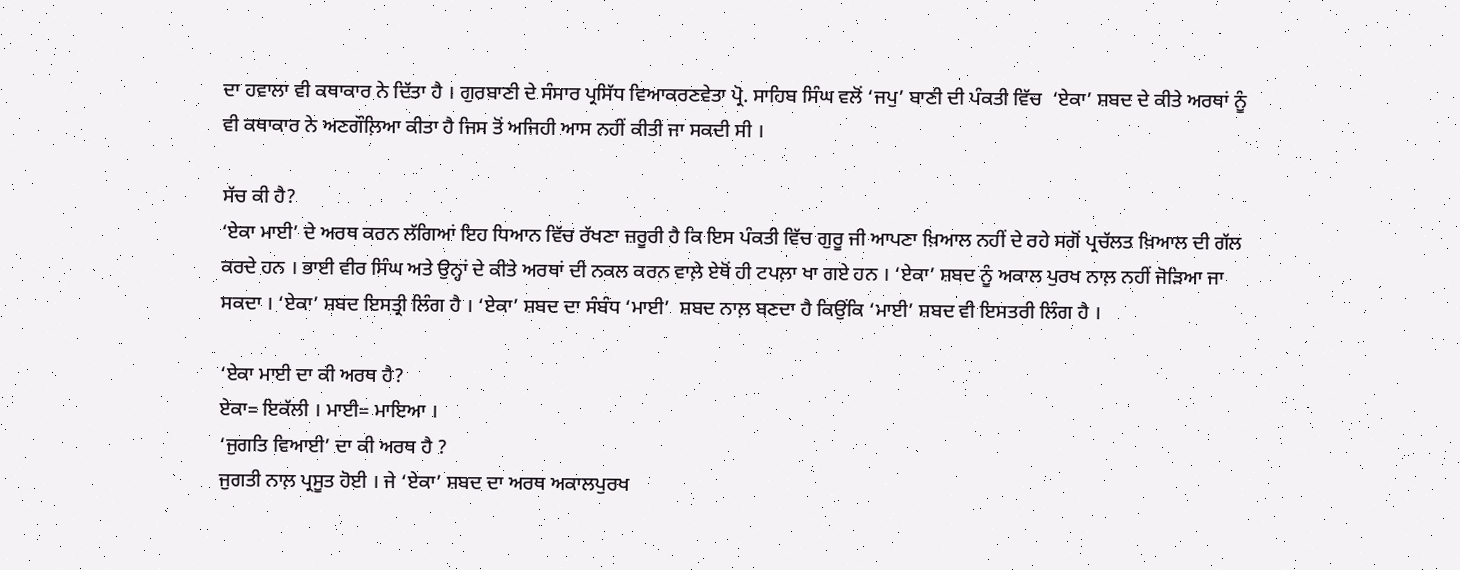ਦਾ ਹਵਾਲਾ ਵੀ ਕਥਾਕਾਰ ਨੇ ਦਿੱਤਾ ਹੈ । ਗੁਰਬਾਣੀ ਦੇ ਸੰਸਾਰ ਪ੍ਰਸਿੱਧ ਵਿਆਕਰਣਵੇਤਾ ਪ੍ਰੋ. ਸਾਹਿਬ ਸਿੰਘ ਵਲੋਂ ‘ਜਪੁ’ ਬਾਣੀ ਦੀ ਪੰਕਤੀ ਵਿੱਚ  ‘ਏਕਾ’ ਸ਼ਬਦ ਦੇ ਕੀਤੇ ਅਰਥਾਂ ਨੂੰ ਵੀ ਕਥਾਕਾਰ ਨੇ ਅਣਗੌਲ਼ਿਆ ਕੀਤਾ ਹੈ ਜਿਸ ਤੋਂ ਅਜਿਹੀ ਆਸ ਨਹੀਂ ਕੀਤੀ ਜਾ ਸਕਦੀ ਸੀ ।

ਸੱਚ ਕੀ ਹੈ?
‘ਏਕਾ ਮਾਈ’ ਦੇ ਅਰਥ ਕਰਨ ਲੱਗਿਆਂ ਇਹ ਧਿਆਨ ਵਿੱਚ ਰੱਖਣਾ ਜ਼ਰੂਰੀ ਹੈ ਕਿ ਇਸ ਪੰਕਤੀ ਵਿੱਚ ਗੁਰੂ ਜੀ ਆਪਣਾ ਖ਼ਿਆਲ ਨਹੀਂ ਦੇ ਰਹੇ ਸਗੋਂ ਪ੍ਰਚੱਲਤ ਖ਼ਿਆਲ ਦੀ ਗੱਲ ਕਰਦੇ ਹਨ । ਭਾਈ ਵੀਰ ਸਿੰਘ ਅਤੇ ਉਨ੍ਹਾਂ ਦੇ ਕੀਤੇ ਅਰਥਾਂ ਦੀ ਨਕਲ ਕਰਨ ਵਾਲ਼ੇ ਏਥੋਂ ਹੀ ਟਪਲ਼ਾ ਖਾ ਗਏ ਹਨ । ‘ਏਕਾ’ ਸ਼ਬਦ ਨੂੰ ਅਕਾਲ ਪੁਰਖ ਨਾਲ਼ ਨਹੀਂ ਜੋੜਿਆ ਜਾ ਸਕਦਾ । ‘ਏਕਾ’ ਸ਼ਬਦ ਇਸਤ੍ਰੀ ਲਿੰਗ ਹੈ । ‘ਏਕਾ’ ਸ਼ਬਦ ਦਾ ਸੰਬੰਧ ‘ਮਾਈ’  ਸ਼ਬਦ ਨਾਲ਼ ਬਣਦਾ ਹੈ ਕਿਉਂਕਿ ‘ਮਾਈ’ ਸ਼ਬਦ ਵੀ ਇਸਤਰੀ ਲਿੰਗ ਹੈ ।

‘ਏਕਾ ਮਾਈ ਦਾ ਕੀ ਅਰਥ ਹੈ?
ਏਕਾ= ਇਕੱਲੀ । ਮਾਈ= ਮਾਇਆ ।
‘ਜੁਗਤਿ ਵਿਆਈ’ ਦਾ ਕੀ ਅਰਥ ਹੈ ?
ਜੁਗਤੀ ਨਾਲ਼ ਪ੍ਰਸੂਤ ਹੋਈ । ਜੇ ‘ਏਕਾ’ ਸ਼ਬਦ ਦਾ ਅਰਥ ਅਕਾਲਪੁਰਖ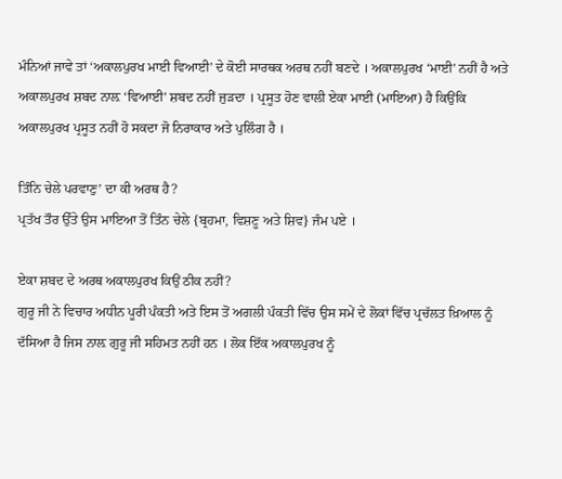ਮੰਨਿਆਂ ਜਾਵੇ ਤਾਂ ‘ਅਕਾਲਪੁਰਖ ਮਾਈ ਵਿਆਈ’ ਦੇ ਕੋਈ ਸਾਰਥਕ ਅਰਥ ਨਹੀਂ ਬਣਦੇ । ਅਕਾਲਪੁਰਖ ‘ਮਾਈ’ ਨਹੀਂ ਹੈ ਅਤੇ ਅਕਾਲਪੁਰਖ ਸ਼ਬਦ ਨਾਲ਼ ‘ਵਿਆਈ’ ਸ਼ਬਦ ਨਹੀਂ ਜੁੜਦਾ । ਪ੍ਰਸੂਤ ਹੋਣ ਵਾਲੀ ਏਕਾ ਮਾਈ (ਮਾਇਆ) ਹੈ ਕਿਉਂਕਿ ਅਕਾਲਪੁਰਖ ਪ੍ਰਸੂਤ ਨਹੀਂ ਹੋ ਸਕਦਾ ਜੋ ਨਿਰਾਕਾਰ ਅਤੇ ਪੁਲਿੰਗ ਹੈ ।

ਤਿੰਨਿ ਚੇਲੇ ਪਰਵਾਣੁ’ ਦਾ ਕੀ ਅਰਥ ਹੈ?
ਪ੍ਰਤੱਖ ਤੌਰ ਉੱਤੇ ਉਸ ਮਾਇਆ ਤੋਂ ਤਿੰਨ ਚੇਲੇ {ਬ੍ਰਹਮਾ, ਵਿਸ਼ਣੂ ਅਤੇ ਸ਼ਿਵ} ਜੰਮ ਪਏ ।

ਏਕਾ ਸ਼ਬਦ ਦੇ ਅਰਥ ਅਕਾਲਪੁਰਖ ਕਿਉਂ ਠੀਕ ਨਹੀਂ?
ਗੁਰੂ ਜੀ ਨੇ ਵਿਚਾਰ ਅਧੀਨ ਪੂਰੀ ਪੰਕਤੀ ਅਤੇ ਇਸ ਤੋਂ ਅਗਲੀ ਪੰਕਤੀ ਵਿੱਚ ਉਸ ਸਮੇਂ ਦੇ ਲੋਕਾਂ ਵਿੱਚ ਪ੍ਰਚੱਲਤ ਖ਼ਿਆਲ ਨੂੰ ਦੱਸਿਆ ਹੈ ਜਿਸ ਨਾਲ਼ ਗੁਰੂ ਜੀ ਸਹਿਮਤ ਨਹੀਂ ਹਨ । ਲੋਕ ਇੱਕ ਅਕਾਲਪੁਰਖ ਨੂੰ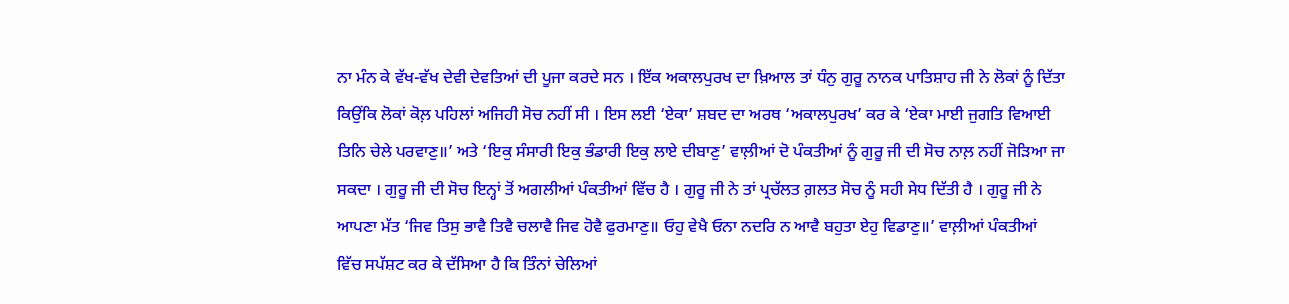ਨਾ ਮੰਨ ਕੇ ਵੱਖ-ਵੱਖ ਦੇਵੀ ਦੇਵਤਿਆਂ ਦੀ ਪੂਜਾ ਕਰਦੇ ਸਨ । ਇੱਕ ਅਕਾਲਪੁਰਖ ਦਾ ਖ਼ਿਆਲ ਤਾਂ ਧੰਨੁ ਗੁਰੂ ਨਾਨਕ ਪਾਤਿਸ਼ਾਹ ਜੀ ਨੇ ਲੋਕਾਂ ਨੂੰ ਦਿੱਤਾ ਕਿਉਂਕਿ ਲੋਕਾਂ ਕੋਲ਼ ਪਹਿਲਾਂ ਅਜਿਹੀ ਸੋਚ ਨਹੀਂ ਸੀ । ਇਸ ਲਈ ‘ਏਕਾ’ ਸ਼ਬਦ ਦਾ ਅਰਥ ‘ਅਕਾਲਪੁਰਖ’ ਕਰ ਕੇ ‘ਏਕਾ ਮਾਈ ਜੁਗਤਿ ਵਿਆਈ ਤਿਨਿ ਚੇਲੇ ਪਰਵਾਣੁ॥’ ਅਤੇ ‘ਇਕੁ ਸੰਸਾਰੀ ਇਕੁ ਭੰਡਾਰੀ ਇਕੁ ਲਾਏ ਦੀਬਾਣੁ’ ਵਾਲ਼ੀਆਂ ਦੋ ਪੰਕਤੀਆਂ ਨੂੰ ਗੁਰੂ ਜੀ ਦੀ ਸੋਚ ਨਾਲ਼ ਨਹੀਂ ਜੋੜਿਆ ਜਾ ਸਕਦਾ । ਗੁਰੂ ਜੀ ਦੀ ਸੋਚ ਇਨ੍ਹਾਂ ਤੋਂ ਅਗਲੀਆਂ ਪੰਕਤੀਆਂ ਵਿੱਚ ਹੈ । ਗੁਰੂ ਜੀ ਨੇ ਤਾਂ ਪ੍ਰਚੱਲਤ ਗ਼ਲਤ ਸੋਚ ਨੂੰ ਸਹੀ ਸੇਧ ਦਿੱਤੀ ਹੈ । ਗੁਰੂ ਜੀ ਨੇ ਆਪਣਾ ਮੱਤ ‘ਜਿਵ ਤਿਸੁ ਭਾਵੈ ਤਿਵੈ ਚਲਾਵੈ ਜਿਵ ਹੋਵੈ ਫੁਰਮਾਣੁ॥ ਓਹੁ ਵੇਖੈ ਓਨਾ ਨਦਰਿ ਨ ਆਵੈ ਬਹੁਤਾ ਏਹੁ ਵਿਡਾਣੁ॥’ ਵਾਲ਼ੀਆਂ ਪੰਕਤੀਆਂ ਵਿੱਚ ਸਪੱਸ਼ਟ ਕਰ ਕੇ ਦੱਸਿਆ ਹੈ ਕਿ ਤਿੰਨਾਂ ਚੇਲਿਆਂ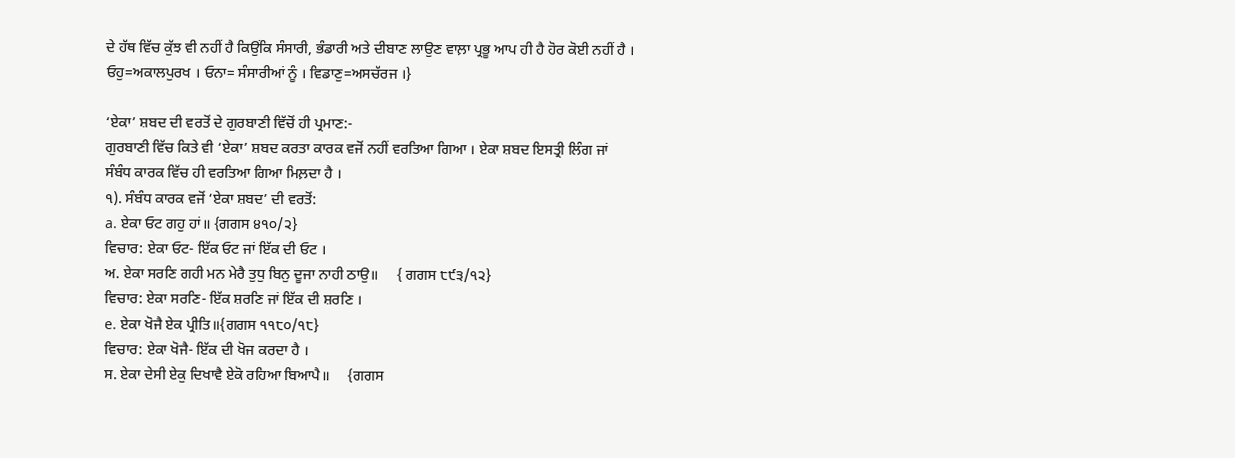ਦੇ ਹੱਥ ਵਿੱਚ ਕੁੱਝ ਵੀ ਨਹੀਂ ਹੈ ਕਿਉਂਕਿ ਸੰਸਾਰੀ, ਭੰਡਾਰੀ ਅਤੇ ਦੀਬਾਣ ਲਾਉਣ ਵਾਲ਼ਾ ਪ੍ਰਭੂ ਆਪ ਹੀ ਹੈ ਹੋਰ ਕੋਈ ਨਹੀਂ ਹੈ । ਓਹੁ=ਅਕਾਲਪੁਰਖ । ਓਨਾ= ਸੰਸਾਰੀਆਂ ਨੂੰ । ਵਿਡਾਣੁ=ਅਸਚੱਰਜ ।}

‘ਏਕਾ’ ਸ਼ਬਦ ਦੀ ਵਰਤੋਂ ਦੇ ਗੁਰਬਾਣੀ ਵਿੱਚੋਂ ਹੀ ਪ੍ਰਮਾਣ:-
ਗੁਰਬਾਣੀ ਵਿੱਚ ਕਿਤੇ ਵੀ ‘ਏਕਾ’ ਸ਼ਬਦ ਕਰਤਾ ਕਾਰਕ ਵਜੋਂ ਨਹੀਂ ਵਰਤਿਆ ਗਿਆ । ਏਕਾ ਸ਼ਬਦ ਇਸਤ੍ਰੀ ਲਿੰਗ ਜਾਂ ਸੰਬੰਧ ਕਾਰਕ ਵਿੱਚ ਹੀ ਵਰਤਿਆ ਗਿਆ ਮਿਲ਼ਦਾ ਹੈ ।
੧). ਸੰਬੰਧ ਕਾਰਕ ਵਜੋਂ ‘ਏਕਾ ਸ਼ਬਦ’ ਦੀ ਵਰਤੋਂ:
a. ਏਕਾ ਓਟ ਗਹੁ ਹਾਂ॥ {ਗਗਸ ੪੧੦/੨}
ਵਿਚਾਰ: ਏਕਾ ਓਟ- ਇੱਕ ਓਟ ਜਾਂ ਇੱਕ ਦੀ ਓਟ ।
ਅ. ਏਕਾ ਸਰਣਿ ਗਹੀ ਮਨ ਮੇਰੈ ਤੁਧੁ ਬਿਨੁ ਦੂਜਾ ਨਾਹੀ ਠਾਉ॥     { ਗਗਸ ੮੯੩/੧੨}
ਵਿਚਾਰ: ਏਕਾ ਸਰਣਿ- ਇੱਕ ਸ਼ਰਣਿ ਜਾਂ ਇੱਕ ਦੀ ਸ਼ਰਣਿ ।
e. ਏਕਾ ਖੋਜੈ ਏਕ ਪ੍ਰੀਤਿ॥{ਗਗਸ ੧੧੮੦/੧੮}
ਵਿਚਾਰ: ਏਕਾ ਖੋਜੈ- ਇੱਕ ਦੀ ਖੋਜ ਕਰਦਾ ਹੈ ।
ਸ. ਏਕਾ ਦੇਸੀ ਏਕੁ ਦਿਖਾਵੈ ਏਕੋ ਰਹਿਆ ਬਿਆਪੈ॥     {ਗਗਸ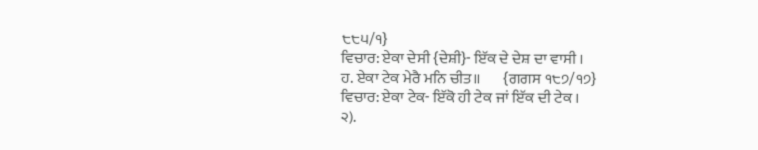੮੮੫/੧}
ਵਿਚਾਰ: ਏਕਾ ਦੇਸੀ {ਦੇਸ਼ੀ}- ਇੱਕ ਦੇ ਦੇਸ਼ ਦਾ ਵਾਸੀ ।
ਹ. ਏਕਾ ਟੇਕ ਮੇਰੈ ਮਨਿ ਚੀਤ॥       {ਗਗਸ ੧੮੭/੧੭}
ਵਿਚਾਰ: ਏਕਾ ਟੇਕ- ਇੱਕੋ ਹੀ ਟੇਕ ਜਾਂ ਇੱਕ ਦੀ ਟੇਕ ।
੨).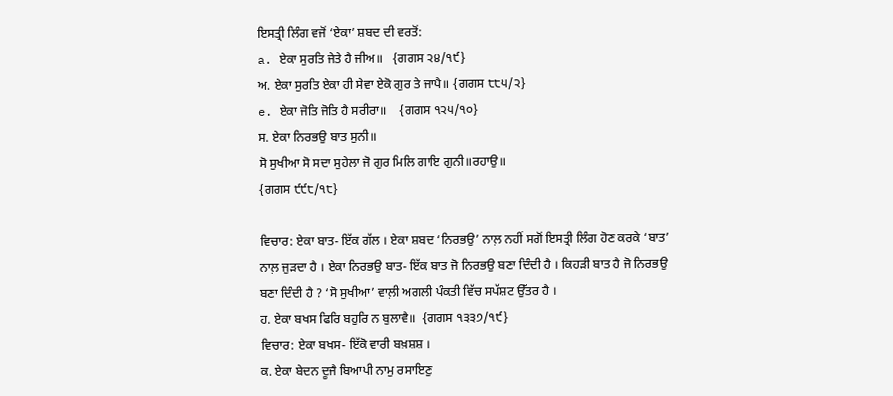ਇਸਤ੍ਰੀ ਲਿੰਗ ਵਜੋਂ ‘ਏਕਾ’ ਸ਼ਬਦ ਦੀ ਵਰਤੋਂ:
a. ਏਕਾ ਸੁਰਤਿ ਜੇਤੇ ਹੈ ਜੀਅ॥   {ਗਗਸ ੨੪/੧੯}
ਅ. ਏਕਾ ਸੁਰਤਿ ਏਕਾ ਹੀ ਸੇਵਾ ਏਕੋ ਗੁਰ ਤੇ ਜਾਪੈ॥ {ਗਗਸ ੮੮੫/੨}
e. ਏਕਾ ਜੋਤਿ ਜੋਤਿ ਹੈ ਸਰੀਰਾ॥    {ਗਗਸ ੧੨੫/੧੦}
ਸ. ਏਕਾ ਨਿਰਭਉ ਬਾਤ ਸੁਨੀ॥
ਸੋ ਸੁਖੀਆ ਸੋ ਸਦਾ ਸੁਹੇਲਾ ਜੋ ਗੁਰ ਮਿਲਿ ਗਾਇ ਗੁਨੀ॥ਰਹਾਉ॥
{ਗਗਸ ੯੯੮/੧੮}

ਵਿਚਾਰ: ਏਕਾ ਬਾਤ- ਇੱਕ ਗੱਲ । ਏਕਾ ਸ਼ਬਦ ‘ਨਿਰਭਉ’ ਨਾਲ਼ ਨਹੀਂ ਸਗੋਂ ਇਸਤ੍ਰੀ ਲਿੰਗ ਹੋਣ ਕਰਕੇ ‘ਬਾਤ’ ਨਾਲ਼ ਜੁੜਦਾ ਹੈ । ਏਕਾ ਨਿਰਭਉ ਬਾਤ- ਇੱਕ ਬਾਤ ਜੋ ਨਿਰਭਉ ਬਣਾ ਦਿੰਦੀ ਹੈ । ਕਿਹੜੀ ਬਾਤ ਹੈ ਜੋ ਨਿਰਭਉ ਬਣਾ ਦਿੰਦੀ ਹੈ ? ‘ਸੋ ਸੁਖੀਆ’ ਵਾਲ਼ੀ ਅਗਲੀ ਪੰਕਤੀ ਵਿੱਚ ਸਪੱਸ਼ਟ ਉੱਤਰ ਹੈ ।
ਹ. ਏਕਾ ਬਖਸ ਫਿਰਿ ਬਹੁਰਿ ਨ ਬੁਲਾਵੈ॥  {ਗਗਸ ੧੩੩੭/੧੯}
ਵਿਚਾਰ: ਏਕਾ ਬਖਸ- ਇੱਕੋ ਵਾਰੀ ਬਖ਼ਸ਼ਸ਼ ।
ਕ. ਏਕਾ ਬੇਦਨ ਦੂਜੈ ਬਿਆਪੀ ਨਾਮੁ ਰਸਾਇਣੁ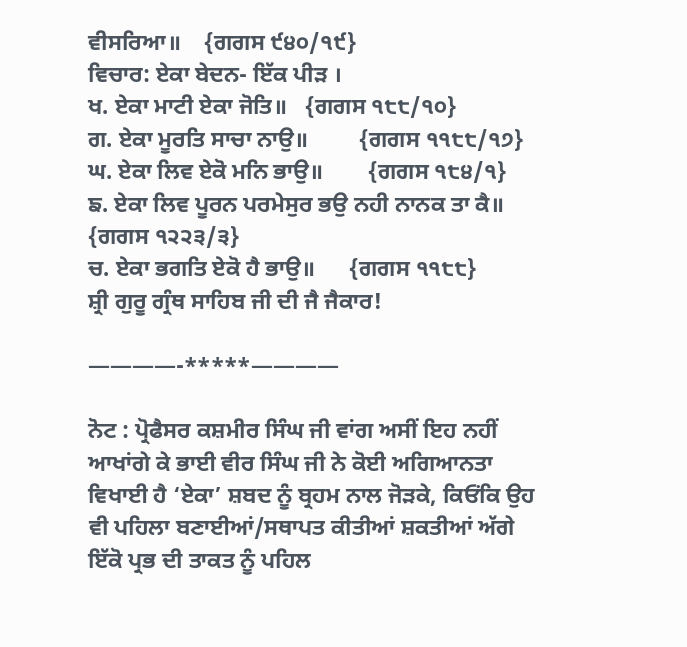ਵੀਸਰਿਆ॥    {ਗਗਸ ੯੪੦/੧੯}
ਵਿਚਾਰ: ਏਕਾ ਬੇਦਨ- ਇੱਕ ਪੀੜ ।
ਖ. ਏਕਾ ਮਾਟੀ ਏਕਾ ਜੋਤਿ॥   {ਗਗਸ ੧੮੮/੧੦}
ਗ. ਏਕਾ ਮੂਰਤਿ ਸਾਚਾ ਨਾਉ॥         {ਗਗਸ ੧੧੮੮/੧੭}
ਘ. ਏਕਾ ਲਿਵ ਏਕੋ ਮਨਿ ਭਾਉ॥        {ਗਗਸ ੧੮੪/੧}
ਙ. ਏਕਾ ਲਿਵ ਪੂਰਨ ਪਰਮੇਸੁਰ ਭਉ ਨਹੀ ਨਾਨਕ ਤਾ ਕੈ॥    {ਗਗਸ ੧੨੨੩/੩}
ਚ. ਏਕਾ ਭਗਤਿ ਏਕੋ ਹੈ ਭਾਉ॥      {ਗਗਸ ੧੧੮੮}
ਸ਼੍ਰੀ ਗੁਰੂ ਗ੍ਰੰਥ ਸਾਹਿਬ ਜੀ ਦੀ ਜੈ ਜੈਕਾਰ!

————-*****————

ਨੋਟ : ਪ੍ਰੋਫੈਸਰ ਕਸ਼ਮੀਰ ਸਿੰਘ ਜੀ ਵਾਂਗ ਅਸੀਂ ਇਹ ਨਹੀਂ ਆਖਾਂਗੇ ਕੇ ਭਾਈ ਵੀਰ ਸਿੰਘ ਜੀ ਨੇ ਕੋਈ ਅਗਿਆਨਤਾ ਵਿਖਾਈ ਹੈ ‘ਏਕਾ’ ਸ਼ਬਦ ਨੂੰ ਬ੍ਰਹਮ ਨਾਲ ਜੋੜਕੇ, ਕਿਓਂਕਿ ਉਹ ਵੀ ਪਹਿਲਾ ਬਣਾਈਆਂ/ਸਥਾਪਤ ਕੀਤੀਆਂ ਸ਼ਕਤੀਆਂ ਅੱਗੇ ਇੱਕੋ ਪ੍ਰਭ ਦੀ ਤਾਕਤ ਨੂੰ ਪਹਿਲ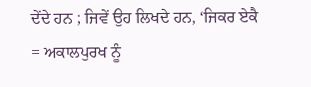ਦੇਂਦੇ ਹਨ ; ਜਿਵੇਂ ਉਹ ਲਿਖਦੇ ਹਨ, ‘ਜਿਕਰ ਏਕੈ = ਅਕਾਲਪੁਰਖ ਨੂੰ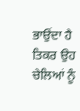ਭਾਉਂਦਾ ਹੈ ਤਿਕਰ ਉਹ ਚੇਲਿਆਂ ਨੂੰ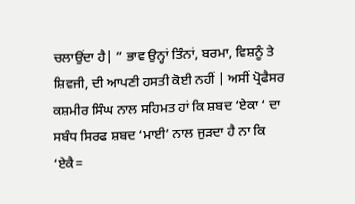ਚਲਾਉਂਦਾ ਹੈ| ” ਭਾਵ ਉਨ੍ਹਾਂ ਤਿੰਨਾਂ, ਬਰਮਾ, ਵਿਸ਼ਨੂੰ ਤੇ ਸ਼ਿਵਜੀ, ਦੀ ਆਪਣੀ ਹਸਤੀ ਕੋਈ ਨਹੀਂ | ਅਸੀਂ ਪ੍ਰੋਫੈਸਰ ਕਸ਼ਮੀਰ ਸਿੰਘ ਨਾਲ ਸਹਿਮਤ ਹਾਂ ਕਿ ਸ਼ਬਦ ‘ਏਕਾ ‘ ਦਾ ਸਬੰਧ ਸਿਰਫ ਸ਼ਬਦ ‘ਮਾਈ’ ਨਾਲ ਜੁੜਦਾ ਹੈ ਨਾ ਕਿ ‘ਏਕੈ=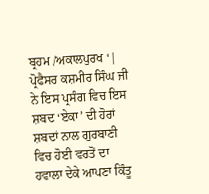ਬ੍ਰਹਮ /ਅਕਾਲਪੁਰਖ ‘| ਪ੍ਰੋਫੈਸਰ ਕਸ਼ਮੀਰ ਸਿੰਘ ਜੀ ਨੇ ਇਸ ਪ੍ਰਸੰਗ ਵਿਚ ਇਸ ਸ਼ਬਦ ‘ਏਕਾ’ ਦੀ ਹੋਰਾਂ ਸ਼ਬਦਾਂ ਨਾਲ ਗੁਰਬਾਣੀ ਵਿਚ ਹੋਈ ਵਰਤੋਂ ਦਾ ਹਵਾਲਾ ਦੇਕੇ ਆਪਣਾ ਕਿੰਤੂ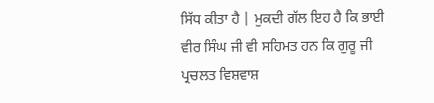ਸਿੱਧ ਕੀਤਾ ਹੈ | ਮੁਕਦੀ ਗੱਲ ਇਹ ਹੈ ਕਿ ਭਾਈ  ਵੀਰ ਸਿੰਘ ਜੀ ਵੀ ਸਹਿਮਤ ਹਨ ਕਿ ਗੁਰੂ ਜੀ ਪ੍ਰਚਲਤ ਵਿਸ਼ਵਾਸ਼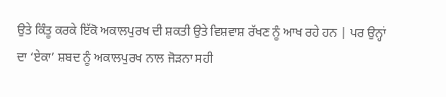ਉਤੇ ਕਿੰਤੂ ਕਰਕੇ ਇੱਕੋ ਅਕਾਲਪੁਰਖ ਦੀ ਸ਼ਕਤੀ ਉਤੇ ਵਿਸ਼ਵਾਸ਼ ਰੱਖਣ ਨੂੰ ਆਖ ਰਹੇ ਹਨ | ਪਰ ਉਨ੍ਹਾਂ ਦਾ ‘ਏਕਾ’ ਸ਼ਬਦ ਨੂੰ ਅਕਾਲਪੁਰਖ ਨਾਲ ਜੋੜਨਾ ਸਹੀ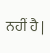ਨਹੀਂ ਹੈ |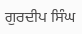ਗੁਰਦੀਪ ਸਿੰਘ